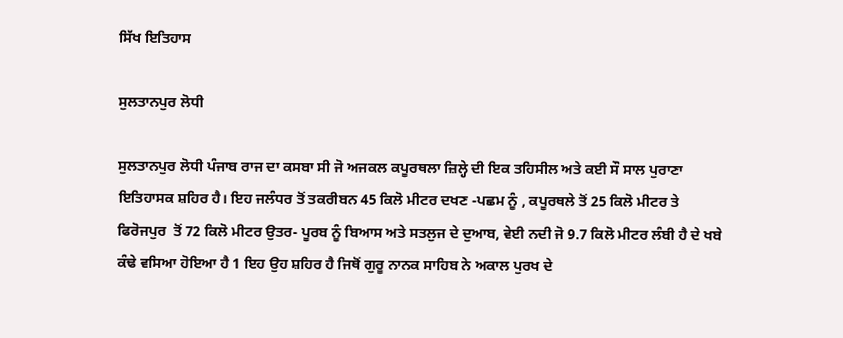ਸਿੱਖ ਇਤਿਹਾਸ

ਸੁਲਤਾਨਪੁਰ ਲੋਧੀ

ਸੁਲਤਾਨਪੁਰ ਲੋਧੀ ਪੰਜਾਬ ਰਾਜ ਦਾ ਕਸਬਾ ਸੀ ਜੋ ਅਜਕਲ ਕਪੂਰਥਲਾ ਜ਼ਿਲ੍ਹੇ ਦੀ ਇਕ ਤਹਿਸੀਲ ਅਤੇ ਕਈ ਸੌ ਸਾਲ ਪੁਰਾਣਾ ਇਤਿਹਾਸਕ ਸ਼ਹਿਰ ਹੈ। ਇਹ ਜਲੰਧਰ ਤੋਂ ਤਕਰੀਬਨ 45 ਕਿਲੋ ਮੀਟਰ ਦਖਣ -ਪਛਮ ਨੂੰ , ਕਪੂਰਥਲੇ ਤੋਂ 25 ਕਿਲੋ ਮੀਟਰ ਤੇ ਫਿਰੋਜਪੁਰ  ਤੋਂ 72 ਕਿਲੋ ਮੀਟਰ ਉਤਰ- ਪੂਰਬ ਨੂੰ ਬਿਆਸ ਅਤੇ ਸਤਲੁਜ ਦੇ ਦੁਆਬ, ਵੇਈ ਨਦੀ ਜੋ 9.7 ਕਿਲੋ ਮੀਟਰ ਲੰਬੀ ਹੈ ਦੇ ਖਬੇ ਕੰਢੇ ਵਸਿਆ ਹੋਇਆ ਹੈ 1 ਇਹ ਉਹ ਸ਼ਹਿਰ ਹੈ ਜਿਥੋਂ ਗੁਰੂ ਨਾਨਕ ਸਾਹਿਬ ਨੇ ਅਕਾਲ ਪੁਰਖ ਦੇ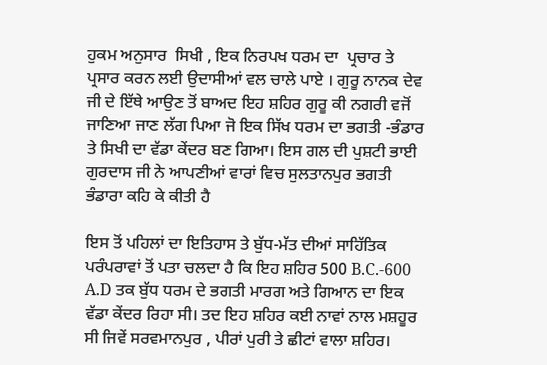ਹੁਕਮ ਅਨੁਸਾਰ  ਸਿਖੀ , ਇਕ ਨਿਰਪਖ ਧਰਮ ਦਾ  ਪ੍ਰਚਾਰ ਤੇ ਪ੍ਰਸਾਰ ਕਰਨ ਲਈ ਉਦਾਸੀਆਂ ਵਲ ਚਾਲੇ ਪਾਏ । ਗੁਰੂ ਨਾਨਕ ਦੇਵ ਜੀ ਦੇ ਇੱਥੇ ਆਉਣ ਤੋਂ ਬਾਅਦ ਇਹ ਸ਼ਹਿਰ ਗੁਰੂ ਕੀ ਨਗਰੀ ਵਜੋਂ ਜਾਣਿਆ ਜਾਣ ਲੱਗ ਪਿਆ ਜੋ ਇਕ ਸਿੱਖ ਧਰਮ ਦਾ ਭਗਤੀ -ਭੰਡਾਰ ਤੇ ਸਿਖੀ ਦਾ ਵੱਡਾ ਕੇਂਦਰ ਬਣ ਗਿਆ। ਇਸ ਗਲ ਦੀ ਪੁਸ਼ਟੀ ਭਾਈ ਗੁਰਦਾਸ ਜੀ ਨੇ ਆਪਣੀਆਂ ਵਾਰਾਂ ਵਿਚ ਸੁਲਤਾਨਪੁਰ ਭਗਤੀ ਭੰਡਾਰਾ ਕਹਿ ਕੇ ਕੀਤੀ ਹੈ

ਇਸ ਤੋਂ ਪਹਿਲਾਂ ਦਾ ਇਤਿਹਾਸ ਤੇ ਬੁੱਧ-ਮੱਤ ਦੀਆਂ ਸਾਹਿੱਤਿਕ ਪਰੰਪਰਾਵਾਂ ਤੋਂ ਪਤਾ ਚਲਦਾ ਹੈ ਕਿ ਇਹ ਸ਼ਹਿਰ 500 B.C.-600 A.D ਤਕ ਬੁੱਧ ਧਰਮ ਦੇ ਭਗਤੀ ਮਾਰਗ ਅਤੇ ਗਿਆਨ ਦਾ ਇਕ ਵੱਡਾ ਕੇਂਦਰ ਰਿਹਾ ਸੀ। ਤਦ ਇਹ ਸ਼ਹਿਰ ਕਈ ਨਾਵਾਂ ਨਾਲ ਮਸ਼ਹੂਰ ਸੀ ਜਿਵੇਂ ਸਰਵਮਾਨਪੁਰ , ਪੀਰਾਂ ਪੁਰੀ ਤੇ ਛੀਟਾਂ ਵਾਲਾ ਸ਼ਹਿਰ।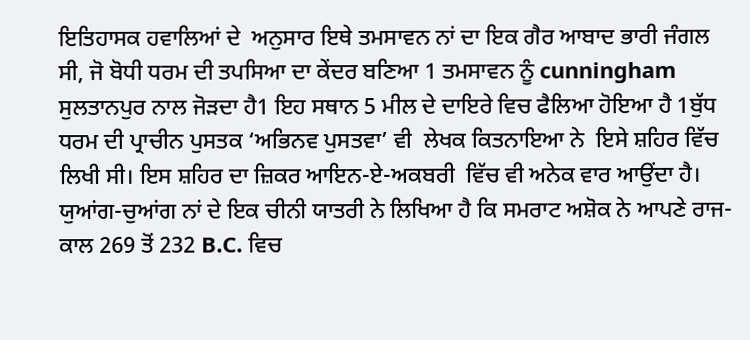ਇਤਿਹਾਸਕ ਹਵਾਲਿਆਂ ਦੇ  ਅਨੁਸਾਰ ਇਥੇ ਤਮਸਾਵਨ ਨਾਂ ਦਾ ਇਕ ਗੈਰ ਆਬਾਦ ਭਾਰੀ ਜੰਗਲ ਸੀ, ਜੋ ਬੋਧੀ ਧਰਮ ਦੀ ਤਪਸਿਆ ਦਾ ਕੇਂਦਰ ਬਣਿਆ 1 ਤਮਸਾਵਨ ਨੂੰ cunningham ਸੁਲਤਾਨਪੁਰ ਨਾਲ ਜੋੜਦਾ ਹੈ1 ਇਹ ਸਥਾਨ 5 ਮੀਲ ਦੇ ਦਾਇਰੇ ਵਿਚ ਫੈਲਿਆ ਹੋਇਆ ਹੈ 1ਬੁੱਧ ਧਰਮ ਦੀ ਪ੍ਰਾਚੀਨ ਪੁਸਤਕ ‘ਅਭਿਨਵ ਪੁਸਤਵਾ’ ਵੀ  ਲੇਖਕ ਕਿਤਨਾਇਆ ਨੇ  ਇਸੇ ਸ਼ਹਿਰ ਵਿੱਚ ਲਿਖੀ ਸੀ। ਇਸ ਸ਼ਹਿਰ ਦਾ ਜ਼ਿਕਰ ਆਇਨ-ਏ-ਅਕਬਰੀ  ਵਿੱਚ ਵੀ ਅਨੇਕ ਵਾਰ ਆਉਂਦਾ ਹੈ। ਯੁਆਂਗ-ਚੁਆਂਗ ਨਾਂ ਦੇ ਇਕ ਚੀਨੀ ਯਾਤਰੀ ਨੇ ਲਿਖਿਆ ਹੈ ਕਿ ਸਮਰਾਟ ਅਸ਼ੋਕ ਨੇ ਆਪਣੇ ਰਾਜ-ਕਾਲ 269 ਤੋਂ 232 B.C. ਵਿਚ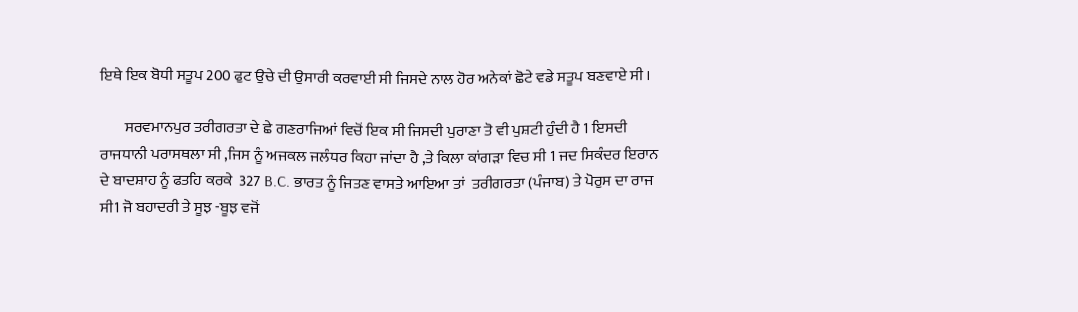ਇਥੇ ਇਕ ਬੋਧੀ ਸਤੂਪ 200 ਫੁਟ ਉਚੇ ਦੀ ਉਸਾਰੀ ਕਰਵਾਈ ਸੀ ਜਿਸਦੇ ਨਾਲ ਹੋਰ ਅਨੇਕਾਂ ਛੋਟੇ ਵਡੇ ਸਤੂਪ ਬਣਵਾਏ ਸੀ ।

        ਸਰਵਮਾਨਪੁਰ ਤਰੀਗਰਤਾ ਦੇ ਛੇ ਗਣਰਾਜਿਆਂ ਵਿਚੋਂ ਇਕ ਸੀ ਜਿਸਦੀ ਪੁਰਾਣਾ ਤੋ ਵੀ ਪੁਸ਼ਟੀ ਹੁੰਦੀ ਹੈ 1 ਇਸਦੀ ਰਾਜਧਾਨੀ ਪਰਾਸਥਲਾ ਸੀ ,ਜਿਸ ਨੂੰ ਅਜਕਲ ਜਲੰਧਰ ਕਿਹਾ ਜਾਂਦਾ ਹੈ ,ਤੇ ਕਿਲਾ ਕਾਂਗੜਾ ਵਿਚ ਸੀ 1 ਜਦ ਸਿਕੰਦਰ ਇਰਾਨ ਦੇ ਬਾਦਸ਼ਾਹ ਨੂੰ ਫਤਹਿ ਕਰਕੇ  327 B.C. ਭਾਰਤ ਨੂੰ ਜਿਤਣ ਵਾਸਤੇ ਆਇਆ ਤਾਂ  ਤਰੀਗਰਤਾ (ਪੰਜਾਬ) ਤੇ ਪੋਰੁਸ ਦਾ ਰਾਜ ਸੀ1 ਜੋ ਬਹਾਦਰੀ ਤੇ ਸੂਝ -ਬੂਝ ਵਜੋਂ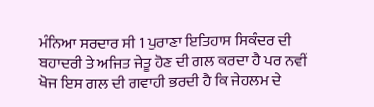ਮੰਨਿਆ ਸਰਦਾਰ ਸੀ 1 ਪੁਰਾਣਾ ਇਤਿਹਾਸ ਸਿਕੰਦਰ ਦੀ ਬਹਾਦਰੀ ਤੇ ਅਜਿਤ ਜੇਤੂ ਹੋਣ ਦੀ ਗਲ ਕਰਦਾ ਹੈ ਪਰ ਨਵੀਂ ਖੋਜ ਇਸ ਗਲ ਦੀ ਗਵਾਹੀ ਭਰਦੀ ਹੈ ਕਿ ਜੇਹਲਮ ਦੇ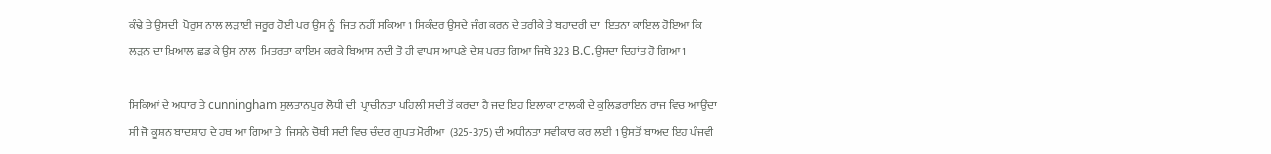ਕੰਢੇ ਤੇ ਉਸਦੀ  ਪੋਰੁਸ ਨਾਲ ਲੜਾਈ ਜਰੂਰ ਹੋਈ ਪਰ ਉਸ ਨੂੰ  ਜਿਤ ਨਹੀਂ ਸਕਿਆ 1 ਸਿਕੰਦਰ ਉਸਦੇ ਜੰਗ ਕਰਨ ਦੇ ਤਰੀਕੇ ਤੇ ਬਹਾਦਰੀ ਦਾ  ਇਤਨਾ ਕਾਇਲ ਹੋਇਆ ਕਿ ਲੜਨ ਦਾ ਖ਼ਿਆਲ ਛਡ ਕੇ ਉਸ ਨਾਲ  ਮਿਤਰਤਾ ਕਾਇਮ ਕਰਕੇ ਬਿਆਸ ਨਦੀ ਤੋ ਹੀ ਵਾਪਸ ਆਪਣੇ ਦੇਸ਼ ਪਰਤ ਗਿਆ ਜਿਥੇ 323 B.C.ਉਸਦਾ ਦਿਹਾਂਤ ਹੋ ਗਿਆ1

ਸਿਕਿਆਂ ਦੇ ਅਧਾਰ ਤੇ cunningham ਸੁਲਤਾਨਪੁਰ ਲੋਧੀ ਦੀ  ਪ੍ਰਾਚੀਨਤਾ ਪਹਿਲੀ ਸਦੀ ਤੋਂ ਕਰਦਾ ਹੈ ਜਦ ਇਹ ਇਲਾਕਾ ਟਾਲਕੀ ਦੇ ਕੁਲਿਡਰਾਇਨ ਰਾਜ ਵਿਚ ਆਉਂਦਾ ਸੀ ਜੋ ਕੂਸ਼ਨ ਬਾਦਸ਼ਾਹ ਦੇ ਹਥ ਆ ਗਿਆ ਤੇ  ਜਿਸਨੇ ਚੋਥੀ ਸਦੀ ਵਿਚ ਚੰਦਰ ਗੁਪਤ ਮੋਰੀਆ  (325-375) ਦੀ ਅਧੀਨਤਾ ਸਵੀਕਾਰ ਕਰ ਲਈ 1 ਉਸਤੋਂ ਬਾਅਦ ਇਹ ਪੰਜਵੀ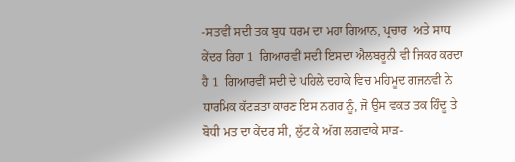-ਸਤਵੀਂ ਸਦੀ ਤਕ ਬੁਧ ਧਰਮ ਦਾ ਮਹਾ ਗਿਆਨ, ਪ੍ਰਚਾਰ  ਅਤੇ ਸਾਧ ਕੇਂਦਰ ਰਿਹਾ 1  ਗਿਆਰਵੀਂ ਸਦੀ ਇਸਦਾ ਐਲਬਰੂਨੀ ਵੀ ਜਿਕਰ ਕਰਦਾ ਹੈ 1  ਗਿਆਰਵੀਂ ਸਦੀ ਦੇ ਪਹਿਲੇ ਦਹਾਕੇ ਵਿਚ ਮਹਿਮੂਦ ਗਜਨਵੀ ਨੇ ਧਾਰਮਿਕ ਕੱਟੜਤਾ ਕਾਰਣ ਇਸ ਨਗਰ ਨੂੰ, ਜੋ ਉਸ ਵਕਤ ਤਕ ਹਿੰਦੂ ਤੇ ਬੋਧੀ ਮਤ ਦਾ ਕੇਂਦਰ ਸੀ, ਲੁੱਟ ਕੇ ਅੱਗ ਲਗਵਾਕੇ ਸਾੜ-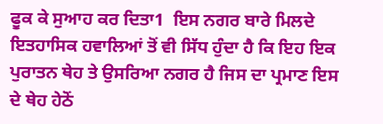ਫੂਕ ਕੇ ਸੁਆਹ ਕਰ ਦਿਤਾ1  ਇਸ ਨਗਰ ਬਾਰੇ ਮਿਲਦੇ ਇਤਹਾਸਿਕ ਹਵਾਲਿਆਂ ਤੋਂ ਵੀ ਸਿੱਧ ਹੁੰਦਾ ਹੈ ਕਿ ਇਹ ਇਕ ਪੁਰਾਤਨ ਥੇਹ ਤੇ ਉਸਰਿਆ ਨਗਰ ਹੈ ਜਿਸ ਦਾ ਪ੍ਰਮਾਣ ਇਸ ਦੇ ਥੇਹ ਹੇਠੋਂ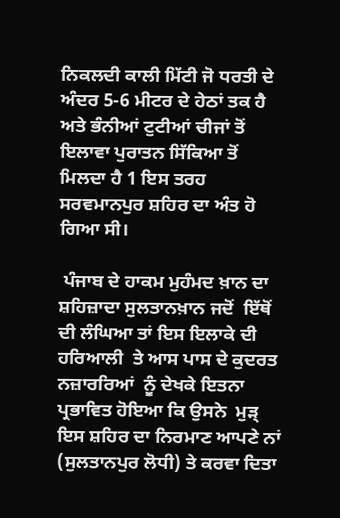ਨਿਕਲਦੀ ਕਾਲੀ ਮਿੱਟੀ ਜੋ ਧਰਤੀ ਦੇ ਅੰਦਰ 5-6 ਮੀਟਰ ਦੇ ਹੇਠਾਂ ਤਕ ਹੈ ਅਤੇ ਭੰਨੀਆਂ ਟੁਟੀਆਂ ਚੀਜਾਂ ਤੋਂ ਇਲਾਵਾ ਪੁਰਾਤਨ ਸਿੱਕਿਆ ਤੋਂ ਮਿਲਦਾ ਹੈ 1 ਇਸ ਤਰਹ  ਸਰਵਮਾਨਪੁਰ ਸ਼ਹਿਰ ਦਾ ਅੰਤ ਹੋ ਗਿਆ ਸੀ।

 ਪੰਜਾਬ ਦੇ ਹਾਕਮ ਮੁਹੰਮਦ ਖ਼ਾਨ ਦਾ ਸ਼ਹਿਜ਼ਾਦਾ ਸੁਲਤਾਨਖ਼ਾਨ ਜਦੋਂ  ਇੱਥੋਂ ਦੀ ਲੰਘਿਆ ਤਾਂ ਇਸ ਇਲਾਕੇ ਦੀ ਹਰਿਆਲੀ  ਤੇ ਆਸ ਪਾਸ ਦੇ ਕੁਦਰਤ  ਨਜ਼ਾਰਰਿਆਂ  ਨੂੰ ਦੇਖਕੇ ਇਤਨਾ  ਪ੍ਰਭਾਵਿਤ ਹੋਇਆ ਕਿ ਉਸਨੇ  ਮੁੜ੍  ਇਸ ਸ਼ਹਿਰ ਦਾ ਨਿਰਮਾਣ ਆਪਣੇ ਨਾਂ  (ਸੁਲਤਾਨਪੁਰ ਲੋਧੀ) ਤੇ ਕਰਵਾ ਦਿਤਾ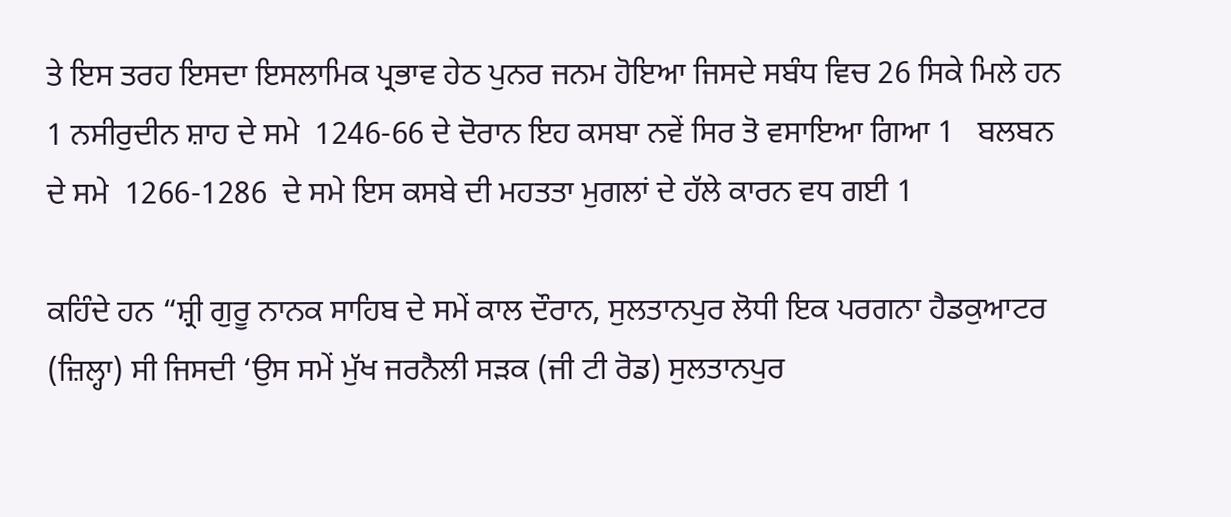ਤੇ ਇਸ ਤਰਹ ਇਸਦਾ ਇਸਲਾਮਿਕ ਪ੍ਰਭਾਵ ਹੇਠ ਪੁਨਰ ਜਨਮ ਹੋਇਆ ਜਿਸਦੇ ਸਬੰਧ ਵਿਚ 26 ਸਿਕੇ ਮਿਲੇ ਹਨ 1 ਨਸੀਰੁਦੀਨ ਸ਼ਾਹ ਦੇ ਸਮੇ  1246-66 ਦੇ ਦੋਰਾਨ ਇਹ ਕਸਬਾ ਨਵੇਂ ਸਿਰ ਤੋ ਵਸਾਇਆ ਗਿਆ 1   ਬਲਬਨ ਦੇ ਸਮੇ  1266-1286  ਦੇ ਸਮੇ ਇਸ ਕਸਬੇ ਦੀ ਮਹਤਤਾ ਮੁਗਲਾਂ ਦੇ ਹੱਲੇ ਕਾਰਨ ਵਧ ਗਈ 1

ਕਹਿੰਦੇ ਹਨ “ਸ਼੍ਰੀ ਗੁਰੂ ਨਾਨਕ ਸਾਹਿਬ ਦੇ ਸਮੇਂ ਕਾਲ ਦੌਰਾਨ, ਸੁਲਤਾਨਪੁਰ ਲੋਧੀ ਇਕ ਪਰਗਨਾ ਹੈਡਕੁਆਟਰ (ਜ਼ਿਲ੍ਹਾ) ਸੀ ਜਿਸਦੀ ‘ਉਸ ਸਮੇਂ ਮੁੱਖ ਜਰਨੈਲੀ ਸੜਕ (ਜੀ ਟੀ ਰੋਡ) ਸੁਲਤਾਨਪੁਰ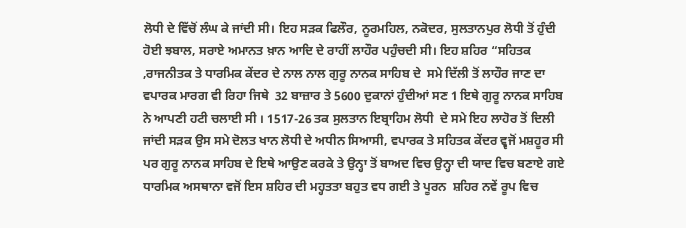ਲੋਧੀ ਦੇ ਵਿੱਚੋਂ ਲੰਘ ਕੇ ਜਾਂਦੀ ਸੀ। ਇਹ ਸੜਕ ਫਿਲੌਰ, ਨੂਰਮਹਿਲ, ਨਕੋਦਰ, ਸੁਲਤਾਨਪੁਰ ਲੋਧੀ ਤੋਂ ਹੁੰਦੀ ਹੋਈ ਝਬਾਲ, ਸਰਾਏ ਅਮਾਨਤ ਖ਼ਾਨ ਆਦਿ ਦੇ ਰਾਹੀਂ ਲਾਹੌਰ ਪਹੁੰਚਦੀ ਸੀ। ਇਹ ਸ਼ਹਿਰ “ਸਹਿਤਕ ,ਰਾਜਨੀਤਕ ਤੇ ਧਾਰਮਿਕ ਕੇਂਦਰ ਦੇ ਨਾਲ ਨਾਲ ਗੁਰੂ ਨਾਨਕ ਸਾਹਿਬ ਦੇ  ਸਮੇ ਦਿੱਲੀ ਤੋਂ ਲਾਹੌਰ ਜਾਣ ਦਾ ਵਪਾਰਕ ਮਾਰਗ ਵੀ ਰਿਹਾ ਜਿਥੇ  32 ਬਾਜ਼ਾਰ ਤੇ 5600 ਦੁਕਾਨਾਂ ਹੁੰਦੀਆਂ ਸਣ 1 ਇਥੇ ਗੁਰੂ ਨਾਨਕ ਸਾਹਿਬ ਨੇ ਆਪਣੀ ਹਟੀ ਚਲਾਈ ਸੀ । 1517-26 ਤਕ ਸੁਲਤਾਨ ਇਬ੍ਰਾਹਿਮ ਲੋਧੀ  ਦੇ ਸਮੇ ਇਹ ਲਾਹੋਰ ਤੋਂ ਦਿਲੀ ਜਾਂਦੀ ਸੜਕ ਉਸ ਸਮੇ ਦੋਲਤ ਖਾਨ ਲੋਧੀ ਦੇ ਅਧੀਨ ਸਿਆਸੀ, ਵਪਾਰਕ ਤੇ ਸਹਿਤਕ ਕੇਂਦਰ ਵ੍ਵਜੋਂ ਮਸ਼ਹੂਰ ਸੀ ਪਰ ਗੁਰੂ ਨਾਨਕ ਸਾਹਿਬ ਦੇ ਇਥੇ ਆਉਣ ਕਰਕੇ ਤੇ ਉਨ੍ਹਾ ਤੋਂ ਬਾਅਦ ਵਿਚ ਉਨ੍ਹਾ ਦੀ ਯਾਦ ਵਿਚ ਬਣਾਏ ਗਏ ਧਾਰਮਿਕ ਅਸਥਾਨਾ ਵਜੋਂ ਇਸ ਸ਼ਹਿਰ ਦੀ ਮਹ੍ਹਤਤਾ ਬਹੁਤ ਵਧ ਗਈ ਤੇ ਪੂਰਨ  ਸ਼ਹਿਰ ਨਵੇਂ ਰੂਪ ਵਿਚ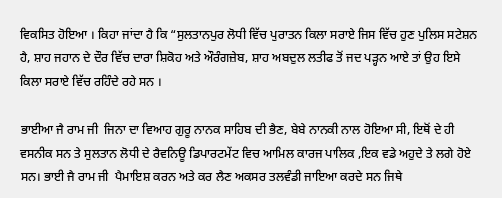ਵਿਕਸਿਤ ਹੋਇਆ । ਕਿਹਾ ਜਾਂਦਾ ਹੈ ਕਿ “ਸੁਲਤਾਨਪੁਰ ਲੋਧੀ ਵਿੱਚ ਪੁਰਾਤਨ ਕਿਲਾ ਸਰਾਏ ਜਿਸ ਵਿੱਚ ਹੁਣ ਪੁਲਿਸ ਸਟੇਸ਼ਨ ਹੈ, ਸ਼ਾਹ ਜਹਾਨ ਦੇ ਦੌਰ ਵਿੱਚ ਦਾਰਾ ਸ਼ਿਕੋਹ ਅਤੇ ਔਰੰਗਜ਼ੇਬ, ਸ਼ਾਹ ਅਬਦੁਲ ਲਤੀਫ ਤੋਂ ਜਦ ਪੜ੍ਹਨ ਆਏ ਤਾਂ ਉਹ ਇਸੇ ਕਿਲਾ ਸਰਾਏ ਵਿੱਚ ਰਹਿੰਦੇ ਰਹੇ ਸਨ ।

ਭਾਈਆ ਜੈ ਰਾਮ ਜੀ  ਜਿਨਾ ਦਾ ਵਿਆਹ ਗੁਰੂ ਨਾਨਕ ਸਾਹਿਬ ਦੀ ਭੈਣ, ਬੇਬੇ ਨਾਨਕੀ ਨਾਲ ਹੋਇਆ ਸੀ, ਇਥੋਂ ਦੇ ਹੀ ਵਸਨੀਕ ਸਨ ਤੇ ਸੁਲਤਾਨ ਲੋਧੀ ਦੇ ਰੈਵਨਿਊ ਡਿਪਾਰਟਮੇਂਟ ਵਿਚ ਆਮਿਲ ਕਾਰਜ ਪਾਲਿਕ ,ਇਕ ਵਡੇ ਅਹੁਦੇ ਤੇ ਲਗੇ ਹੋਏ ਸਨ। ਭਾਈ ਜੈ ਰਾਮ ਜੀ  ਪੈਮਾਇਸ਼ ਕਰਨ ਅਤੇ ਕਰ ਲੈਣ ਅਕਸਰ ਤਲਵੰਡੀ ਜਾਇਆ ਕਰਦੇ ਸਨ ਜਿਥੇ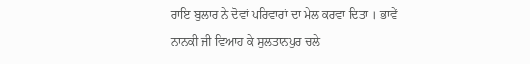ਰਾਇ ਬੁਲਾਰ ਨੇ ਦੋਵਾਂ ਪਰਿਵਾਰਾਂ ਦਾ ਮੇਲ ਕਰਵਾ ਦਿਤਾ । ਭਾਵੇਂ ਨਾਨਕੀ ਜੀ ਵਿਆਹ ਕੇ ਸੁਲਤਾਨਪੁਰ ਚਲੇ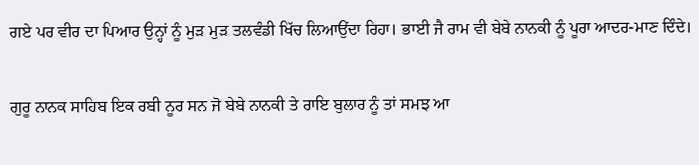ਗਏ ਪਰ ਵੀਰ ਦਾ ਪਿਆਰ ਉਨ੍ਹਾਂ ਨੂੰ ਮੁੜ ਮੁੜ ਤਲਵੰਡੀ ਖਿੱਚ ਲਿਆਉਂਦਾ ਰਿਹਾ। ਭਾਈ ਜੈ ਰਾਮ ਵੀ ਬੇਬੇ ਨਾਨਕੀ ਨੂੰ ਪੂਰਾ ਆਦਰ-ਮਾਣ ਦਿੰਦੇ।

ਗੁਰੂ ਨਾਨਕ ਸਾਹਿਬ ਇਕ ਰਬੀ ਨੂਰ ਸਨ ਜੋ ਬੇਬੇ ਨਾਨਕੀ ਤੇ ਰਾਇ ਬੁਲਾਰ ਨੂੰ ਤਾਂ ਸਮਝ ਆ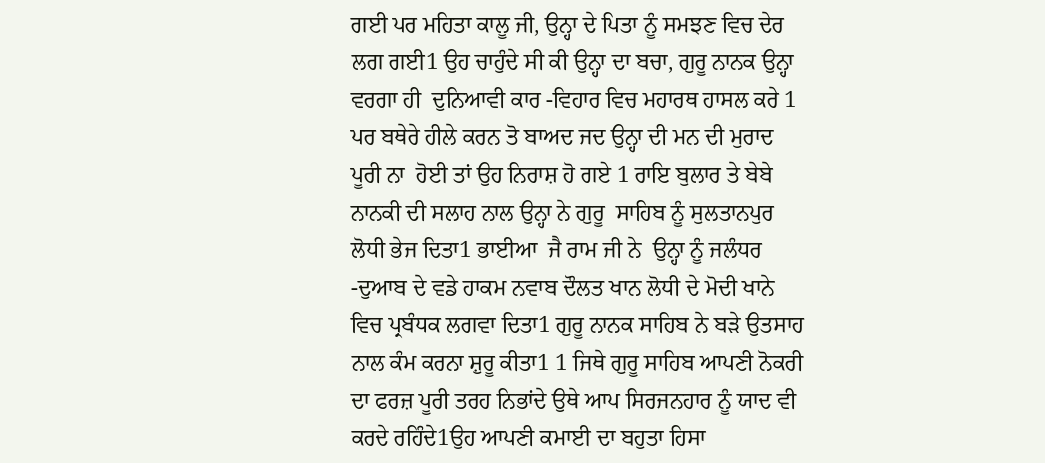ਗਈ ਪਰ ਮਹਿਤਾ ਕਾਲੂ ਜੀ, ਉਨ੍ਹਾ ਦੇ ਪਿਤਾ ਨੂੰ ਸਮਝਣ ਵਿਚ ਦੇਰ ਲਗ ਗਈ1 ਉਹ ਚਾਹੁੰਦੇ ਸੀ ਕੀ ਉਨ੍ਹਾ ਦਾ ਬਚਾ, ਗੁਰੂ ਨਾਨਕ ਉਨ੍ਹਾ ਵਰਗਾ ਹੀ  ਦੁਨਿਆਵੀ ਕਾਰ -ਵਿਹਾਰ ਵਿਚ ਮਹਾਰਥ ਹਾਸਲ ਕਰੇ 1 ਪਰ ਬਥੇਰੇ ਹੀਲੇ ਕਰਨ ਤੋ ਬਾਅਦ ਜਦ ਉਨ੍ਹਾ ਦੀ ਮਨ ਦੀ ਮੁਰਾਦ  ਪੂਰੀ ਨਾ  ਹੋਈ ਤਾਂ ਉਹ ਨਿਰਾਸ਼ ਹੋ ਗਏ 1 ਰਾਇ ਬੁਲਾਰ ਤੇ ਬੇਬੇ ਨਾਨਕੀ ਦੀ ਸਲਾਹ ਨਾਲ ਉਨ੍ਹਾ ਨੇ ਗੁਰੂ  ਸਾਹਿਬ ਨੂੰ ਸੁਲਤਾਨਪੁਰ ਲੋਧੀ ਭੇਜ ਦਿਤਾ1 ਭਾਈਆ  ਜੈ ਰਾਮ ਜੀ ਨੇ  ਉਨ੍ਹਾ ਨੂੰ ਜਲੰਧਰ -ਦੁਆਬ ਦੇ ਵਡੇ ਹਾਕਮ ਨਵਾਬ ਦੌਲਤ ਖਾਨ ਲੋਧੀ ਦੇ ਮੋਦੀ ਖਾਨੇ ਵਿਚ ਪ੍ਰਬੰਧਕ ਲਗਵਾ ਦਿਤਾ1 ਗੁਰੂ ਨਾਨਕ ਸਾਹਿਬ ਨੇ ਬੜੇ ਉਤਸਾਹ ਨਾਲ ਕੰਮ ਕਰਨਾ ਸ਼ੁਰੂ ਕੀਤਾ1 1 ਜਿਥੇ ਗੁਰੂ ਸਾਹਿਬ ਆਪਣੀ ਨੋਕਰੀ ਦਾ ਫਰਜ਼ ਪੂਰੀ ਤਰਹ ਨਿਭਾਂਦੇ ਉਥੇ ਆਪ ਸਿਰਜਨਹਾਰ ਨੂੰ ਯਾਦ ਵੀ ਕਰਦੇ ਰਹਿੰਦੇ1ਉਹ ਆਪਣੀ ਕਮਾਈ ਦਾ ਬਹੁਤਾ ਹਿਸਾ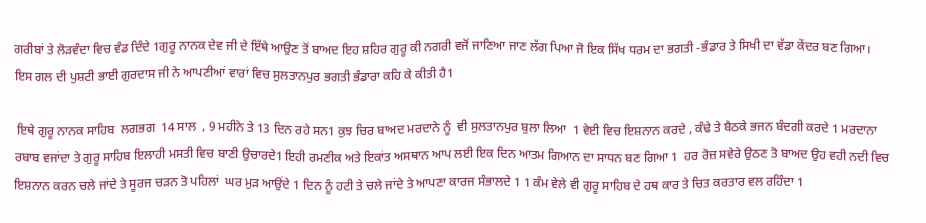ਗਰੀਬਾਂ ਤੇ ਲੋੜਵੰਦਾ ਵਿਚ ਵੰਡ ਦਿੰਦੇ 1ਗੁਰੂ ਨਾਨਕ ਦੇਵ ਜੀ ਦੇ ਇੱਥੇ ਆਉਣ ਤੋਂ ਬਾਅਦ ਇਹ ਸ਼ਹਿਰ ਗੁਰੂ ਕੀ ਨਗਰੀ ਵਜੋਂ ਜਾਣਿਆ ਜਾਣ ਲੱਗ ਪਿਆ ਜੋ ਇਕ ਸਿੱਖ ਧਰਮ ਦਾ ਭਗਤੀ -ਭੰਡਾਰ ਤੇ ਸਿਖੀ ਦਾ ਵੱਡਾ ਕੇਂਦਰ ਬਣ ਗਿਆ। ਇਸ ਗਲ ਦੀ ਪੁਸ਼ਟੀ ਭਾਈ ਗੁਰਦਾਸ ਜੀ ਨੇ ਆਪਣੀਆਂ ਵਾਰਾਂ ਵਿਚ ਸੁਲਤਾਨਪੁਰ ਭਗਤੀ ਭੰਡਾਰਾ ਕਹਿ ਕੇ ਕੀਤੀ ਹੈ1

 ਇਥੇ ਗੁਰੂ ਨਾਨਕ ਸਾਹਿਬ  ਲਗਭਗ  14 ਸਾਲ  , 9 ਮਹੀਨੇ ਤੇ 13 ਦਿਨ ਰਹੇ ਸਨ1 ਕੁਝ ਚਿਰ ਬਾਅਦ ਮਰਦਾਨੇ ਨੂੰ  ਵੀ ਸੁਲਤਾਨਪੁਰ ਬੁਲਾ ਲਿਆ  1 ਵੇਈ ਵਿਚ ਇਸ਼ਨਾਨ ਕਰਦੇ , ਕੰਢੇ ਤੇ ਬੈਠਕੇ ਭਜਨ ਬੰਦਗੀ ਕਰਦੇ 1 ਮਰਦਾਨਾ ਰਬਾਬ ਵਜਾਂਦਾ ਤੇ ਗੁਰੂ ਸਾਹਿਬ ਇਲਾਹੀ ਮਸਤੀ ਵਿਚ ਬਾਣੀ ਉਚਾਰਦੇ1 ਇਹੀ ਰਮਣੀਕ ਅਤੇ ਇਕਾਂਤ ਅਸਥਾਨ ਆਪ ਲਈ ਇਕ ਦਿਨ ਆਤਮ ਗਿਆਨ ਦਾ ਸਾਧਨ ਬਣ ਗਿਆ 1  ਹਰ ਰੋਜ਼ ਸਵੇਰੇ ਉਠਣ ਤੋ ਬਾਅਦ ਉਹ ਵਹੀ ਨਦੀ ਵਿਚ ਇਸ਼ਨਾਨ ਕਰਨ ਚਲੇ ਜਾਂਦੇ ਤੇ ਸੂਰਜ ਚੜਨ ਤੋ ਪਹਿਲਾਂ  ਘਰ ਮੁੜ ਆਉਂਦੇ 1 ਦਿਨ ਨੂੰ ਹਟੀ ਤੇ ਚਲੇ ਜਾਂਦੇ ਤੇ ਆਪਣਾ ਕਾਰਜ ਸੰਭਾਲਦੇ 1 1 ਕੰਮ ਵੇਲੇ ਵੀ ਗੁਰੂ ਸਾਹਿਬ ਦੇ ਹਥ ਕਾਰ ਤੇ ਚਿਤ ਕਰਤਾਰ ਵਲ ਰਹਿੰਦਾ 1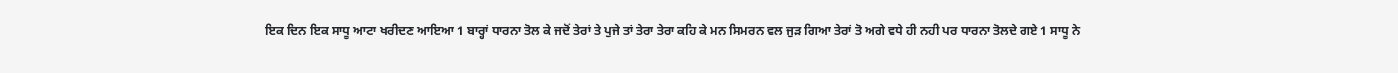ਇਕ ਦਿਨ ਇਕ ਸਾਧੂ ਆਟਾ ਖਰੀਦਣ ਆਇਆ 1 ਬਾਰ੍ਹਾਂ ਧਾਰਨਾ ਤੋਲ ਕੇ ਜਦੋਂ ਤੇਰਾਂ ਤੇ ਪੁਜੇ ਤਾਂ ਤੇਰਾ ਤੇਰਾ ਕਹਿ ਕੇ ਮਨ ਸਿਮਰਨ ਵਲ ਜੁੜ ਗਿਆ ਤੇਰਾਂ ਤੋ ਅਗੇ ਵਧੇ ਹੀ ਨਹੀ ਪਰ ਧਾਰਨਾ ਤੋਲਦੇ ਗਏ 1 ਸਾਧੂ ਨੇ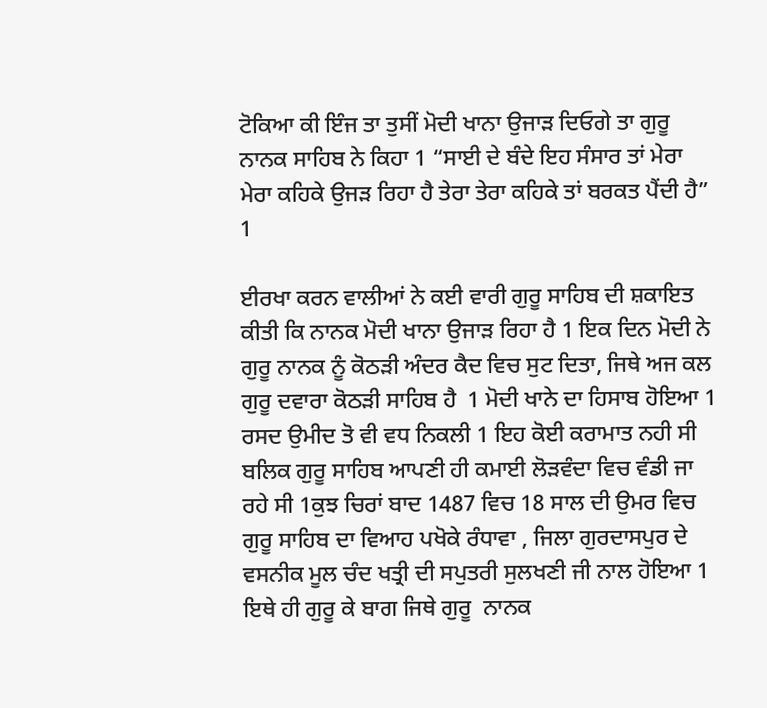ਟੋਕਿਆ ਕੀ ਇੰਜ ਤਾ ਤੁਸੀਂ ਮੋਦੀ ਖਾਨਾ ਉਜਾੜ ਦਿਓਗੇ ਤਾ ਗੁਰੂ ਨਾਨਕ ਸਾਹਿਬ ਨੇ ਕਿਹਾ 1 “ਸਾਈ ਦੇ ਬੰਦੇ ਇਹ ਸੰਸਾਰ ਤਾਂ ਮੇਰਾ ਮੇਰਾ ਕਹਿਕੇ ਉਜੜ ਰਿਹਾ ਹੈ ਤੇਰਾ ਤੇਰਾ ਕਹਿਕੇ ਤਾਂ ਬਰਕਤ ਪੈਂਦੀ ਹੈ” 1

ਈਰਖਾ ਕਰਨ ਵਾਲੀਆਂ ਨੇ ਕਈ ਵਾਰੀ ਗੁਰੂ ਸਾਹਿਬ ਦੀ ਸ਼ਕਾਇਤ ਕੀਤੀ ਕਿ ਨਾਨਕ ਮੋਦੀ ਖਾਨਾ ਉਜਾੜ ਰਿਹਾ ਹੈ 1 ਇਕ ਦਿਨ ਮੋਦੀ ਨੇ ਗੁਰੂ ਨਾਨਕ ਨੂੰ ਕੋਠੜੀ ਅੰਦਰ ਕੈਦ ਵਿਚ ਸੁਟ ਦਿਤਾ, ਜਿਥੇ ਅਜ ਕਲ ਗੁਰੂ ਦਵਾਰਾ ਕੋਠੜੀ ਸਾਹਿਬ ਹੈ  1 ਮੋਦੀ ਖਾਨੇ ਦਾ ਹਿਸਾਬ ਹੋਇਆ 1 ਰਸਦ ਉਮੀਦ ਤੋ ਵੀ ਵਧ ਨਿਕਲੀ 1 ਇਹ ਕੋਈ ਕਰਾਮਾਤ ਨਹੀ ਸੀ ਬਲਿਕ ਗੁਰੂ ਸਾਹਿਬ ਆਪਣੀ ਹੀ ਕਮਾਈ ਲੋੜਵੰਦਾ ਵਿਚ ਵੰਡੀ ਜਾ ਰਹੇ ਸੀ 1ਕੁਝ ਚਿਰਾਂ ਬਾਦ 1487 ਵਿਚ 18 ਸਾਲ ਦੀ ਉਮਰ ਵਿਚ ਗੁਰੂ ਸਾਹਿਬ ਦਾ ਵਿਆਹ ਪਖੋਕੇ ਰੰਧਾਵਾ , ਜਿਲਾ ਗੁਰਦਾਸਪੁਰ ਦੇ ਵਸਨੀਕ ਮੂਲ ਚੰਦ ਖਤ੍ਰੀ ਦੀ ਸਪੁਤਰੀ ਸੁਲਖਣੀ ਜੀ ਨਾਲ ਹੋਇਆ 1 ਇਥੇ ਹੀ ਗੁਰੂ ਕੇ ਬਾਗ ਜਿਥੇ ਗੁਰੂ  ਨਾਨਕ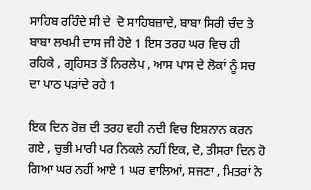ਸਾਹਿਬ ਰਹਿੰਦੇ ਸੀ ਦੇ  ਦੋ ਸਾਹਿਬਜ਼ਾਦੇ, ਬਾਬਾ ਸਿਰੀ ਚੰਦ ਤੇ ਬਾਬਾ ਲਖਮੀ ਦਾਸ ਜੀ ਹੋਏ 1 ਇਸ ਤਰਹ ਘਰ ਵਿਚ ਹੀ ਰਹਿਕੇ , ਗ੍ਰਹਿਸਤ ਤੋਂ ਨਿਰਲੇਪ , ਆਸ ਪਾਸ ਦੇ ਲੋਕਾਂ ਨੂੰ ਸਚ ਦਾ ਪਾਠ ਪੜਾਂਦੇ ਰਹੇ 1

ਇਕ ਦਿਨ ਰੋਜ਼ ਦੀ ਤਰਹ ਵਹੀ ਨਦੀ ਵਿਚ ਇਸ਼ਨਾਨ ਕਰਨ ਗਏ , ਚੁਭੀ ਮਾਰੀ ਪਰ ਨਿਕਲੇ ਨਹੀਂ ਇਕ, ਦੋ, ਤੀਸਰਾ ਦਿਨ ਹੋ ਗਿਆ ਘਰ ਨਹੀਂ ਆਏ 1 ਘਰ ਵਾਲਿਆਂ, ਸਜਣਾ , ਮਿਤਰਾਂ ਨੇ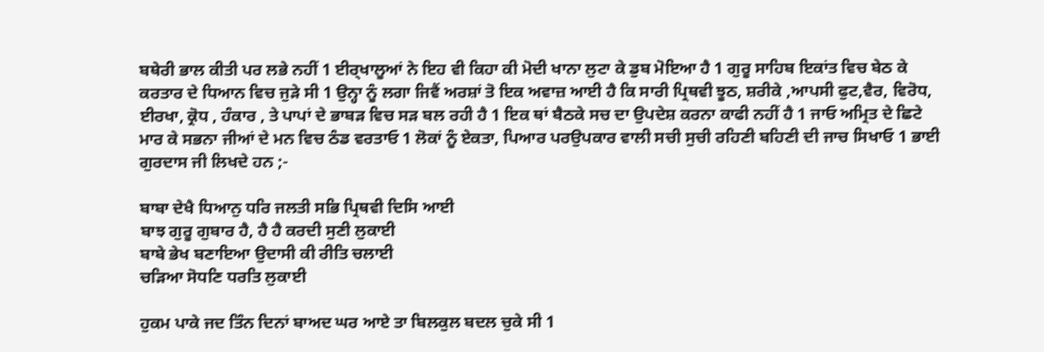ਬਥੇਰੀ ਭਾਲ ਕੀਤੀ ਪਰ ਲਭੇ ਨਹੀਂ 1 ਈਰ੍ਖਾਲੂਆਂ ਨੇ ਇਹ ਵੀ ਕਿਹਾ ਕੀ ਮੋਦੀ ਖਾਨਾ ਲੁਟਾ ਕੇ ਡੁਬ ਮੋਇਆ ਹੈ 1 ਗੁਰੂ ਸਾਹਿਬ ਇਕਾਂਤ ਵਿਚ ਬੇਠ ਕੇ ਕਰਤਾਰ ਦੇ ਧਿਆਨ ਵਿਚ ਜੁੜੇ ਸੀ 1 ਉਨ੍ਹਾ ਨੂੰ ਲਗਾ ਜਿਵੈਂ ਅਰਸ਼ਾਂ ਤੋ ਇਕ ਅਵਾਜ਼ ਆਈ ਹੈ ਕਿ ਸਾਰੀ ਪ੍ਰਿਥਵੀ ਝੂਠ, ਸ਼ਰੀਕੇ ,ਆਪਸੀ ਫੁਟ,ਵੈਰ, ਵਿਰੋਧ, ਈਰਖਾ, ਕ੍ਰੋਧ , ਹੰਕਾਰ , ਤੇ ਪਾਪਾਂ ਦੇ ਭਾਬੜ ਵਿਚ ਸੜ ਬਲ ਰਹੀ ਹੈ 1 ਇਕ ਥਾਂ ਬੈਠਕੇ ਸਚ ਦਾ ਉਪਦੇਸ਼ ਕਰਨਾ ਕਾਫੀ ਨਹੀਂ ਹੈ 1 ਜਾਓ ਅਮ੍ਰਿਤ ਦੇ ਛਿਟੇ ਮਾਰ ਕੇ ਸਭਨਾ ਜੀਆਂ ਦੇ ਮਨ ਵਿਚ ਠੰਡ ਵਰਤਾਓ 1 ਲੋਕਾਂ ਨੂੰ ਏਕਤਾ, ਪਿਆਰ ਪਰਉਪਕਾਰ ਵਾਲੀ ਸਚੀ ਸੁਚੀ ਰਹਿਣੀ ਬਹਿਣੀ ਦੀ ਜਾਚ ਸਿਖਾਓ 1 ਭਾਈ ਗੁਰਦਾਸ ਜੀ ਲਿਖਦੇ ਹਨ ;-

ਬਾਬਾ ਦੇਖੈ ਧਿਆਨੁ ਧਰਿ ਜਲਤੀ ਸਭਿ ਪ੍ਰਿਥਵੀ ਦਿਸਿ ਆਈ
ਬਾਝ ਗੁਰੂ ਗੁਬਾਰ ਹੈ, ਹੈ ਹੈ ਕਰਦੀ ਸੁਣੀ ਲੁਕਾਈ
ਬਾਬੇ ਭੇਖ ਬਣਾਇਆ ਉਦਾਸੀ ਕੀ ਰੀਤਿ ਚਲਾਈ
ਚੜਿਆ ਸੋਧਣਿ ਧਰਤਿ ਲੁਕਾਈ

ਹੁਕਮ ਪਾਕੇ ਜਦ ਤਿੰਨ ਦਿਨਾਂ ਬਾਅਦ ਘਰ ਆਏ ਤਾ ਬਿਲਕੁਲ ਬਦਲ ਚੁਕੇ ਸੀ 1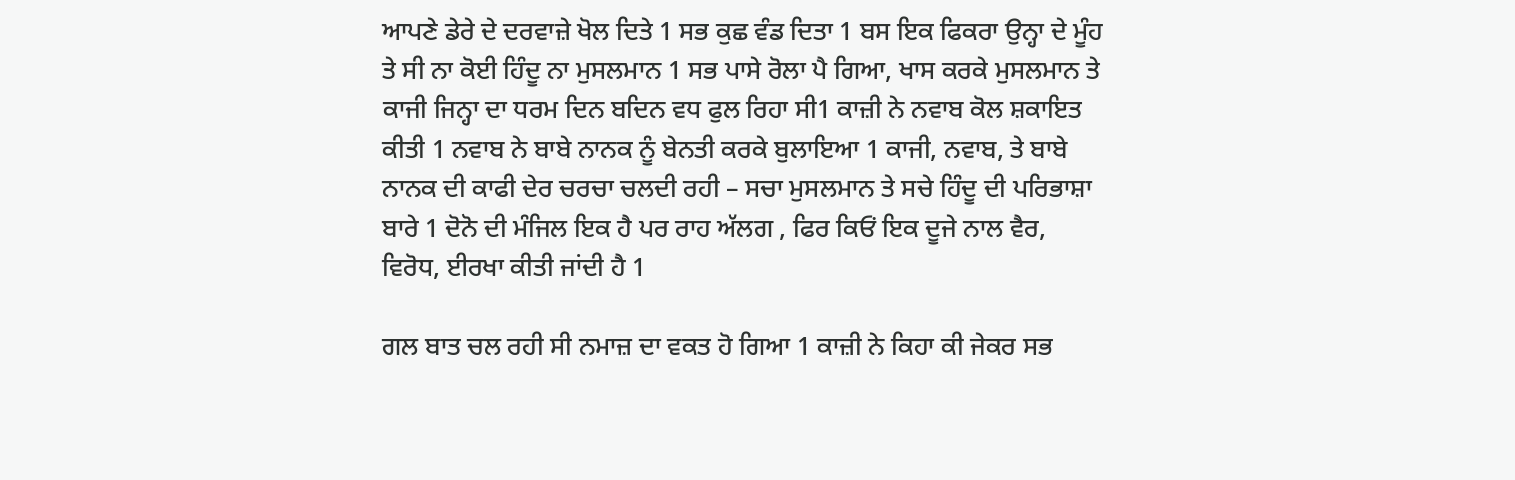ਆਪਣੇ ਡੇਰੇ ਦੇ ਦਰਵਾਜ਼ੇ ਖੋਲ ਦਿਤੇ 1 ਸਭ ਕੁਛ ਵੰਡ ਦਿਤਾ 1 ਬਸ ਇਕ ਫਿਕਰਾ ਉਨ੍ਹਾ ਦੇ ਮੂੰਹ ਤੇ ਸੀ ਨਾ ਕੋਈ ਹਿੰਦੂ ਨਾ ਮੁਸਲਮਾਨ 1 ਸਭ ਪਾਸੇ ਰੋਲਾ ਪੈ ਗਿਆ, ਖਾਸ ਕਰਕੇ ਮੁਸਲਮਾਨ ਤੇ ਕਾਜੀ ਜਿਨ੍ਹਾ ਦਾ ਧਰਮ ਦਿਨ ਬਦਿਨ ਵਧ ਫੁਲ ਰਿਹਾ ਸੀ1 ਕਾਜ਼ੀ ਨੇ ਨਵਾਬ ਕੋਲ ਸ਼ਕਾਇਤ ਕੀਤੀ 1 ਨਵਾਬ ਨੇ ਬਾਬੇ ਨਾਨਕ ਨੂੰ ਬੇਨਤੀ ਕਰਕੇ ਬੁਲਾਇਆ 1 ਕਾਜੀ, ਨਵਾਬ, ਤੇ ਬਾਬੇ ਨਾਨਕ ਦੀ ਕਾਫੀ ਦੇਰ ਚਰਚਾ ਚਲਦੀ ਰਹੀ – ਸਚਾ ਮੁਸਲਮਾਨ ਤੇ ਸਚੇ ਹਿੰਦੂ ਦੀ ਪਰਿਭਾਸ਼ਾ ਬਾਰੇ 1 ਦੋਨੋ ਦੀ ਮੰਜਿਲ ਇਕ ਹੈ ਪਰ ਰਾਹ ਅੱਲਗ , ਫਿਰ ਕਿਓਂ ਇਕ ਦੂਜੇ ਨਾਲ ਵੈਰ, ਵਿਰੋਧ, ਈਰਖਾ ਕੀਤੀ ਜਾਂਦੀ ਹੈ 1

ਗਲ ਬਾਤ ਚਲ ਰਹੀ ਸੀ ਨਮਾਜ਼ ਦਾ ਵਕਤ ਹੋ ਗਿਆ 1 ਕਾਜ਼ੀ ਨੇ ਕਿਹਾ ਕੀ ਜੇਕਰ ਸਭ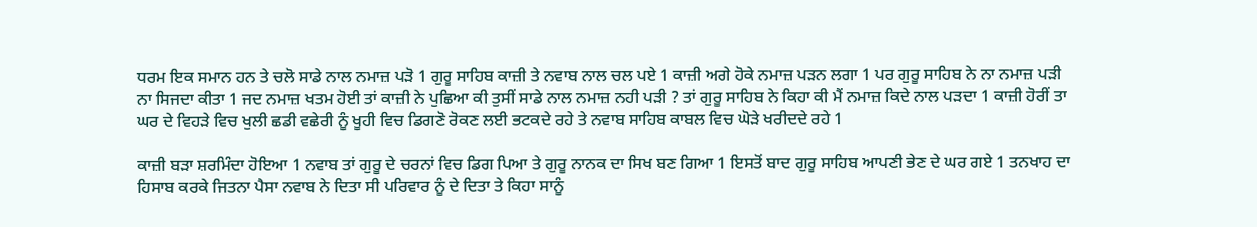ਧਰਮ ਇਕ ਸਮਾਨ ਹਨ ਤੇ ਚਲੋ ਸਾਡੇ ਨਾਲ ਨਮਾਜ਼ ਪੜੋ 1 ਗੁਰੂ ਸਾਹਿਬ ਕਾਜ਼ੀ ਤੇ ਨਵਾਬ ਨਾਲ ਚਲ ਪਏ 1 ਕਾਜ਼ੀ ਅਗੇ ਹੋਕੇ ਨਮਾਜ਼ ਪੜਨ ਲਗਾ 1 ਪਰ ਗੁਰੂ ਸਾਹਿਬ ਨੇ ਨਾ ਨਮਾਜ਼ ਪੜੀ ਨਾ ਸਿਜਦਾ ਕੀਤਾ 1 ਜਦ ਨਮਾਜ਼ ਖਤਮ ਹੋਈ ਤਾਂ ਕਾਜ਼ੀ ਨੇ ਪੁਛਿਆ ਕੀ ਤੁਸੀਂ ਸਾਡੇ ਨਾਲ ਨਮਾਜ਼ ਨਹੀ ਪੜੀ ? ਤਾਂ ਗੁਰੂ ਸਾਹਿਬ ਨੇ ਕਿਹਾ ਕੀ ਮੈਂ ਨਮਾਜ਼ ਕਿਦੇ ਨਾਲ ਪੜਦਾ 1 ਕਾਜ਼ੀ ਹੋਰੀਂ ਤਾ ਘਰ ਦੇ ਵਿਹੜੇ ਵਿਚ ਖੁਲੀ ਛਡੀ ਵਛੇਰੀ ਨੂੰ ਖੂਹੀ ਵਿਚ ਡਿਗਣੋ ਰੋਕਣ ਲਈ ਭਟਕਦੇ ਰਹੇ ਤੇ ਨਵਾਬ ਸਾਹਿਬ ਕਾਬਲ ਵਿਚ ਘੋੜੇ ਖਰੀਦਦੇ ਰਹੇ 1

ਕਾਜ਼ੀ ਬੜਾ ਸ਼ਰਮਿੰਦਾ ਹੋਇਆ 1 ਨਵਾਬ ਤਾਂ ਗੁਰੂ ਦੇ ਚਰਨਾਂ ਵਿਚ ਡਿਗ ਪਿਆ ਤੇ ਗੁਰੂ ਨਾਨਕ ਦਾ ਸਿਖ ਬਣ ਗਿਆ 1 ਇਸਤੋਂ ਬਾਦ ਗੁਰੂ ਸਾਹਿਬ ਆਪਣੀ ਭੇਣ ਦੇ ਘਰ ਗਏ 1 ਤਨਖਾਹ ਦਾ ਹਿਸਾਬ ਕਰਕੇ ਜਿਤਨਾ ਪੈਸਾ ਨਵਾਬ ਨੇ ਦਿਤਾ ਸੀ ਪਰਿਵਾਰ ਨੂੰ ਦੇ ਦਿਤਾ ਤੇ ਕਿਹਾ ਸਾਨੂੰ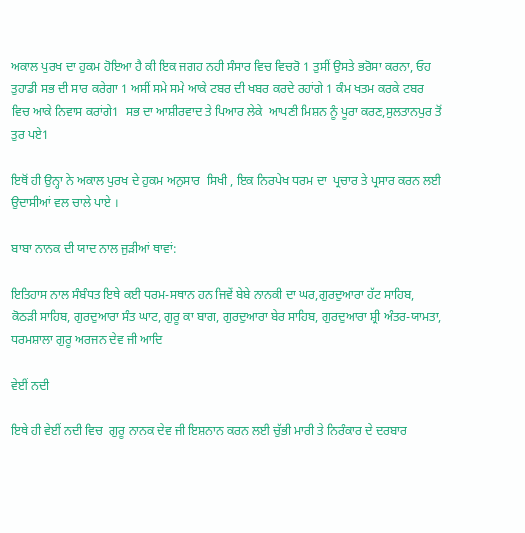ਅਕਾਲ ਪੁਰਖ ਦਾ ਹੁਕਮ ਹੋਇਆ ਹੈ ਕੀ ਇਕ ਜਗਹ ਨਹੀ ਸੰਸਾਰ ਵਿਚ ਵਿਚਰੋ 1 ਤੁਸੀਂ ਉਸਤੇ ਭਰੋਸਾ ਕਰਨਾ, ਓਹ ਤੁਹਾਡੀ ਸਭ ਦੀ ਸਾਰ ਕਰੇਗਾ 1 ਅਸੀਂ ਸਮੇ ਸਮੇ ਆਕੇ ਟਬਰ ਦੀ ਖਬਰ ਕਰਦੇ ਰਹਾਂਗੇ 1 ਕੰਮ ਖਤਮ ਕਰਕੇ ਟਬਰ ਵਿਚ ਆਕੇ ਨਿਵਾਸ ਕਰਾਂਗੇ1  ਸਭ ਦਾ ਆਸ਼ੀਰਵਾਦ ਤੇ ਪਿਆਰ ਲੇਕੇ  ਆਪਣੀ ਮਿਸ਼ਨ ਨੂੰ ਪੂਰਾ ਕਰਣ,ਸੁਲਤਾਨਪੁਰ ਤੋਂ ਤੁਰ ਪਏ1

ਇਥੋਂ ਹੀ ਉਨ੍ਹਾ ਨੇ ਅਕਾਲ ਪੁਰਖ ਦੇ ਹੁਕਮ ਅਨੁਸਾਰ  ਸਿਖੀ , ਇਕ ਨਿਰਪੇਖ ਧਰਮ ਦਾ  ਪ੍ਰਚਾਰ ਤੇ ਪ੍ਰਸਾਰ ਕਰਨ ਲਈ ਉਦਾਸੀਆਂ ਵਲ ਚਾਲੇ ਪਾਏ ।

ਬਾਬਾ ਨਾਨਕ ਦੀ ਯਾਦ ਨਾਲ ਜੁੜੀਆਂ ਥਾਵਾਂ:

ਇਤਿਹਾਸ ਨਾਲ ਸੰਬੰਧਤ ਇਥੇ ਕਈ ਧਰਮ-ਸਥਾਨ ਹਨ ਜਿਵੇਂ ਬੇਬੇ ਨਾਨਕੀ ਦਾ ਘਰ,ਗੁਰਦੁਆਰਾ ਹੱਟ ਸਾਹਿਬ, ਕੋਠੜੀ ਸਾਹਿਬ, ਗੁਰਦੁਆਰਾ ਸੰਤ ਘਾਟ, ਗੁਰੂ ਕਾ ਬਾਗ, ਗੁਰਦੁਆਰਾ ਬੇਰ ਸਾਹਿਬ, ਗੁਰਦੁਆਰਾ ਸ਼੍ਰੀ ਅੰਤਰ-ਯਾਮਤਾ, ਧਰਮਸ਼ਾਲਾ ਗੁਰੂ ਅਰਜਨ ਦੇਵ ਜੀ ਆਦਿ

ਵੇਈਂ ਨਦੀ

ਇਥੇ ਹੀ ਵੇਈਂ ਨਦੀ ਵਿਚ  ਗੁਰੂ ਨਾਨਕ ਦੇਵ ਜੀ ਇਸ਼ਨਾਨ ਕਰਨ ਲਈ ਚੁੱਭੀ ਮਾਰੀ ਤੇ ਨਿਰੰਕਾਰ ਦੇ ਦਰਬਾਰ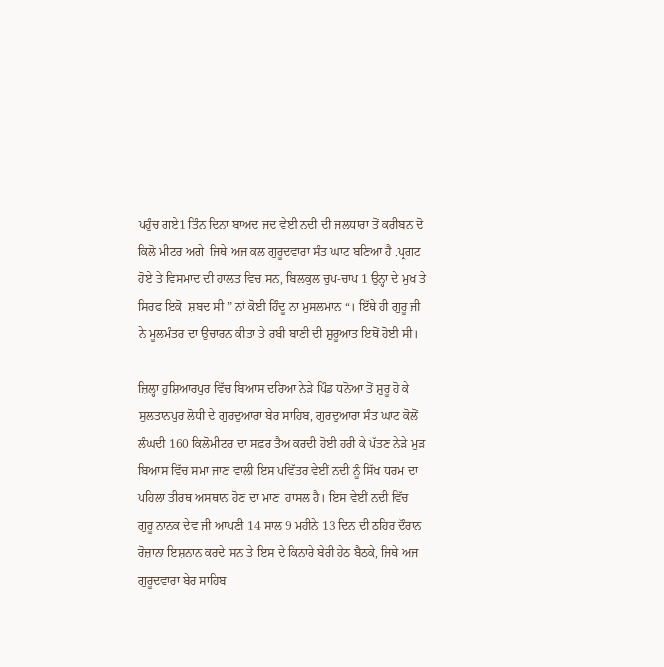ਪਹੁੰਚ ਗਏ1 ਤਿੰਨ ਦਿਨਾ ਬਾਅਦ ਜਦ ਵੇਈ ਨਦੀ ਦੀ ਜਲਧਾਰਾ ਤੋਂ ਕਰੀਬਨ ਦੋ ਕਿਲੋ ਮੀਟਰ ਅਗੇ  ਜਿਥੇ ਅਜ ਕਲ ਗੁਰੂਦਵਾਰਾ ਸੰਤ ਘਾਟ ਬਣਿਆ ਹੈ .ਪ੍ਰਗਟ ਹੋਏ ਤੇ ਵਿਸਮਾਦ ਦੀ ਹਾਲਤ ਵਿਚ ਸਨ, ਬਿਲਕੁਲ ਚੁਪ-ਚਾਪ 1 ਉਨ੍ਹਾ ਦੇ ਮੁਖ ਤੇ  ਸਿਰਫ ਇਕੋ  ਸ਼ਬਦ ਸੀ ” ਨਾਂ ਕੋਈ ਹਿੰਦੂ ਨਾ ਮੁਸਲਮਾਨ “। ਇੱਥੇ ਹੀ ਗੁਰੂ ਜੀ ਨੇ ਮੂਲਮੰਤਰ ਦਾ ਉਚਾਰਨ ਕੀਤਾ ਤੇ ਰਬੀ ਬਾਣੀ ਦੀ ਸ਼ੁਰੂਆਤ ਇਥੋਂ ਹੋਈ ਸੀ।

ਜ਼ਿਲ੍ਹਾ ਹੁਸ਼ਿਆਰਪੁਰ ਵਿੱਚ ਬਿਆਸ ਦਰਿਆ ਨੇੜੇ ਪਿੰਡ ਧਨੋਆ ਤੋਂ ਸ਼ੁਰੂ ਹੋ ਕੇ ਸੁਲਤਾਨਪੁਰ ਲੋਧੀ ਦੇ ਗੁਰਦੁਆਰਾ ਬੇਰ ਸਾਹਿਬ, ਗੁਰਦੁਆਰਾ ਸੰਤ ਘਾਟ ਕੋਲੋਂ ਲੰਘਦੀ 160 ਕਿਲੋਮੀਟਰ ਦਾ ਸਫ਼ਰ ਤੈਅ ਕਰਦੀ ਹੋਈ ਹਰੀ ਕੇ ਪੱਤਣ ਨੇੜੇ ਮੁੜ ਬਿਆਸ ਵਿੱਚ ਸਮਾ ਜਾਣ ਵਾਲੀ ਇਸ ਪਵਿੱਤਰ ਵੇਈਂ ਨਦੀ ਨੂੰ ਸਿੱਖ ਧਰਮ ਦਾ ਪਹਿਲਾ ਤੀਰਥ ਅਸਥਾਨ ਹੋਣ ਦਾ ਮਾਣ  ਹਾਸਲ ਹੈ। ਇਸ ਵੇਈਂ ਨਦੀ ਵਿੱਚ ਗੁਰੂ ਨਾਨਕ ਦੇਵ ਜੀ ਆਪਣੀ 14 ਸਾਲ 9 ਮਹੀਨੇ 13 ਦਿਨ ਦੀ ਠਹਿਰ ਦੌਰਾਨ ਰੋਜ਼ਾਨਾ ਇਸ਼ਨਾਨ ਕਰਦੇ ਸਨ ਤੇ ਇਸ ਦੇ ਕਿਨਾਰੇ ਬੇਰੀ ਹੇਠ ਬੈਠਕੇ, ਜਿਥੇ ਅਜ ਗੁਰੂਦਵਾਰਾ ਬੇਰ ਸਾਹਿਬ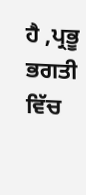ਹੈ ,ਪ੍ਰਭੂ ਭਗਤੀ ਵਿੱਚ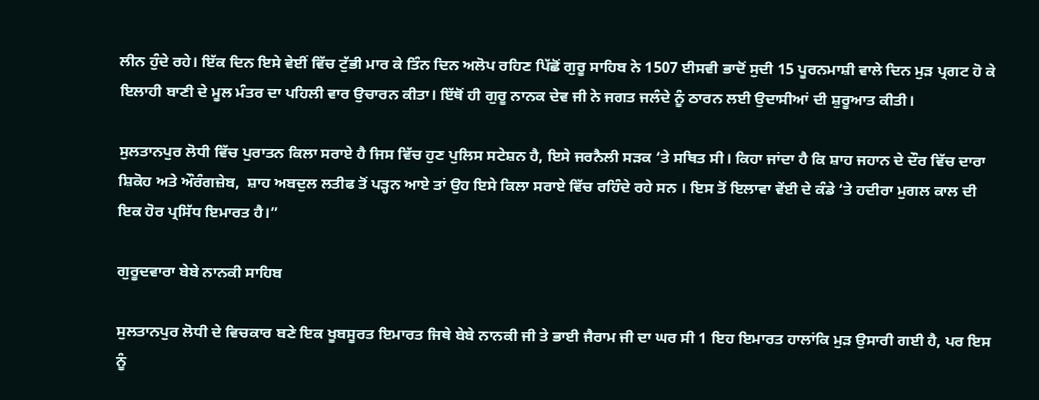ਲੀਨ ਹੁੰਦੇ ਰਹੇ। ਇੱਕ ਦਿਨ ਇਸੇ ਵੇਈਂ ਵਿੱਚ ਟੁੱਭੀ ਮਾਰ ਕੇ ਤਿੰਨ ਦਿਨ ਅਲੋਪ ਰਹਿਣ ਪਿੱਛੋਂ ਗੁਰੂ ਸਾਹਿਬ ਨੇ 1507 ਈਸਵੀ ਭਾਦੋਂ ਸੁਦੀ 15 ਪੂਰਨਮਾਸ਼ੀ ਵਾਲੇ ਦਿਨ ਮੁੜ ਪ੍ਰਗਟ ਹੋ ਕੇ ਇਲਾਹੀ ਬਾਣੀ ਦੇ ਮੂਲ ਮੰਤਰ ਦਾ ਪਹਿਲੀ ਵਾਰ ਉਚਾਰਨ ਕੀਤਾ। ਇੱਥੋਂ ਹੀ ਗੁਰੂ ਨਾਨਕ ਦੇਵ ਜੀ ਨੇ ਜਗਤ ਜਲੰਦੇ ਨੂੰ ਠਾਰਨ ਲਈ ਉਦਾਸੀਆਂ ਦੀ ਸ਼ੁਰੂਆਤ ਕੀਤੀ।

ਸੁਲਤਾਨਪੁਰ ਲੋਧੀ ਵਿੱਚ ਪੁਰਾਤਨ ਕਿਲਾ ਸਰਾਏ ਹੈ ਜਿਸ ਵਿੱਚ ਹੁਣ ਪੁਲਿਸ ਸਟੇਸ਼ਨ ਹੈ, ਇਸੇ ਜਰਨੈਲੀ ਸੜਕ ‘ਤੇ ਸਥਿਤ ਸੀ। ਕਿਹਾ ਜਾਂਦਾ ਹੈ ਕਿ ਸ਼ਾਹ ਜਹਾਨ ਦੇ ਦੌਰ ਵਿੱਚ ਦਾਰਾ ਸ਼ਿਕੋਹ ਅਤੇ ਔਰੰਗਜ਼ੇਬ,  ਸ਼ਾਹ ਅਬਦੁਲ ਲਤੀਫ ਤੋਂ ਪੜ੍ਹਨ ਆਏ ਤਾਂ ਉਹ ਇਸੇ ਕਿਲਾ ਸਰਾਏ ਵਿੱਚ ਰਹਿੰਦੇ ਰਹੇ ਸਨ । ਇਸ ਤੋਂ ਇਲਾਵਾ ਵੇਂਈ ਦੇ ਕੰਡੇ ‘ਤੇ ਹਦੀਰਾ ਮੁਗਲ ਕਾਲ ਦੀ ਇਕ ਹੋਰ ਪ੍ਰਸਿੱਧ ਇਮਾਰਤ ਹੈ।”

ਗੁਰੂਦਵਾਰਾ ਬੇਬੇ ਨਾਨਕੀ ਸਾਹਿਬ

ਸੁਲਤਾਨਪੁਰ ਲੋਧੀ ਦੇ ਵਿਚਕਾਰ ਬਣੇ ਇਕ ਖੂਬਸੂਰਤ ਇਮਾਰਤ ਜਿਥੇ ਬੇਬੇ ਨਾਨਕੀ ਜੀ ਤੇ ਭਾਈ ਜੈਰਾਮ ਜੀ ਦਾ ਘਰ ਸੀ 1 ਇਹ ਇਮਾਰਤ ਹਾਲਾਂਕਿ ਮੁੜ ਉਸਾਰੀ ਗਈ ਹੈ, ਪਰ ਇਸ ਨੂੰ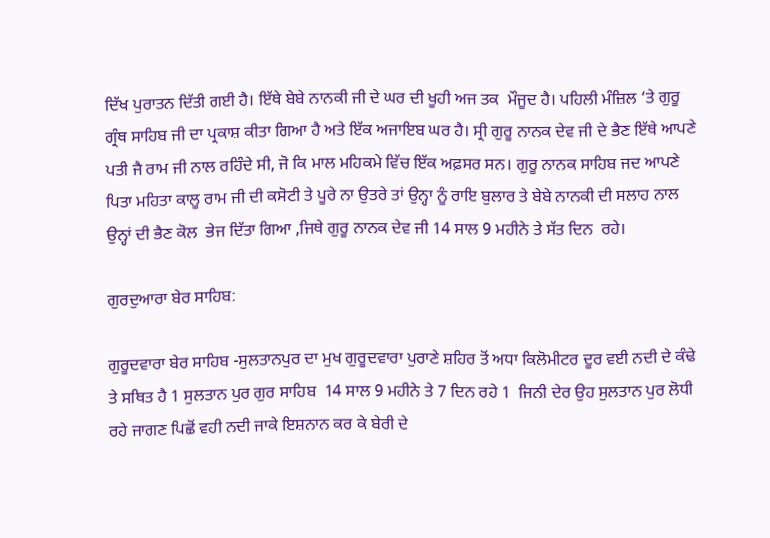ਦਿੱਖ ਪੁਰਾਤਨ ਦਿੱਤੀ ਗਈ ਹੈ। ਇੱਥੇ ਬੇਬੇ ਨਾਨਕੀ ਜੀ ਦੇ ਘਰ ਦੀ ਖੂਹੀ ਅਜ ਤਕ  ਮੌਜੂਦ ਹੈ। ਪਹਿਲੀ ਮੰਜ਼ਿਲ ‘ਤੇ ਗੁਰੂ ਗ੍ਰੰਥ ਸਾਹਿਬ ਜੀ ਦਾ ਪ੍ਰਕਾਸ਼ ਕੀਤਾ ਗਿਆ ਹੈ ਅਤੇ ਇੱਕ ਅਜਾਇਬ ਘਰ ਹੈ। ਸ੍ਰੀ ਗੁਰੂ ਨਾਨਕ ਦੇਵ ਜੀ ਦੇ ਭੈਣ ਇੱਥੇ ਆਪਣੇ ਪਤੀ ਜੈ ਰਾਮ ਜੀ ਨਾਲ ਰਹਿੰਦੇ ਸੀ, ਜੋ ਕਿ ਮਾਲ ਮਹਿਕਮੇ ਵਿੱਚ ਇੱਕ ਅਫ਼ਸਰ ਸਨ। ਗੁਰੂ ਨਾਨਕ ਸਾਹਿਬ ਜਦ ਆਪਣੇ  ਪਿਤਾ ਮਹਿਤਾ ਕਾਲੂ ਰਾਮ ਜੀ ਦੀ ਕਸੋਟੀ ਤੇ ਪੂਰੇ ਨਾ ਉਤਰੇ ਤਾਂ ਉਨ੍ਹਾ ਨੂੰ ਰਾਇ ਬੁਲਾਰ ਤੇ ਬੇਬੇ ਨਾਨਕੀ ਦੀ ਸਲਾਹ ਨਾਲ  ਉਨ੍ਹਾਂ ਦੀ ਭੈਣ ਕੋਲ  ਭੇਜ ਦਿੱਤਾ ਗਿਆ ,ਜਿਥੇ ਗੁਰੂ ਨਾਨਕ ਦੇਵ ਜੀ 14 ਸਾਲ 9 ਮਹੀਨੇ ਤੇ ਸੱਤ ਦਿਨ  ਰਹੇ।

ਗੁਰਦੁਆਰਾ ਬੇਰ ਸਾਹਿਬ:

ਗੁਰੂਦਵਾਰਾ ਬੇਰ ਸਾਹਿਬ -ਸੁਲਤਾਨਪੁਰ ਦਾ ਮੁਖ ਗੁਰੂਦਵਾਰਾ ਪੁਰਾਣੇ ਸ਼ਹਿਰ ਤੋਂ ਅਧਾ ਕਿਲੋਮੀਟਰ ਦੂਰ ਵਈ ਨਦੀ ਦੇ ਕੰਢੇ ਤੇ ਸਥਿਤ ਹੈ 1 ਸੁਲਤਾਨ ਪੁਰ ਗੁਰ ਸਾਹਿਬ  14 ਸਾਲ 9 ਮਹੀਨੇ ਤੇ 7 ਦਿਨ ਰਹੇ 1  ਜਿਨੀ ਦੇਰ ਉਹ ਸੁਲਤਾਨ ਪੁਰ ਲੋਧੀ ਰਹੇ ਜਾਗਣ ਪਿਛੋਂ ਵਹੀ ਨਦੀ ਜਾਕੇ ਇਸ਼ਨਾਨ ਕਰ ਕੇ ਬੇਰੀ ਦੇ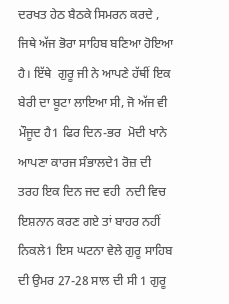ਦਰਖਤ ਹੇਠ ਬੈਠਕੇ ਸਿਮਰਨ ਕਰਦੇ , ਜਿਥੇ ਅੱਜ ਭੋਰਾ ਸਾਹਿਬ ਬਣਿਆ ਹੋਇਆ ਹੈ। ਇੱਥੇ  ਗੁਰੂ ਜੀ ਨੇ ਆਪਣੇ ਹੱਥੀਂ ਇਕ ਬੇਰੀ ਦਾ ਬੂਟਾ ਲਾਇਆ ਸੀ, ਜੋ ਅੱਜ ਵੀ ਮੌਜੂਦ ਹੈ1 ਫਿਰ ਦਿਨ-ਭਰ  ਮੋਦੀ ਖਾਨੇ ਆਪਣਾ ਕਾਰਜ ਸੰਭਾਲਦੇ1 ਰੋਜ਼ ਦੀ ਤਰਹ ਇਕ ਦਿਨ ਜਦ ਵਹੀ  ਨਦੀ ਵਿਚ ਇਸ਼ਨਾਨ ਕਰਣ ਗਏ ਤਾਂ ਬਾਹਰ ਨਹੀਂ ਨਿਕਲੇ1 ਇਸ ਘਟਨਾ ਵੇਲੇ ਗੁਰੂ ਸਾਹਿਬ ਦੀ ਉਮਰ 27-28 ਸਾਲ ਦੀ ਸੀ 1 ਗੁਰੂ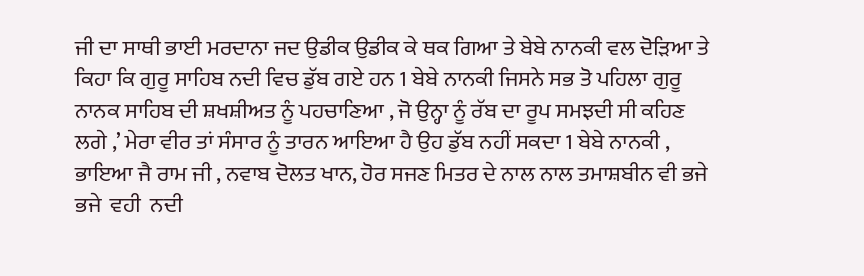ਜੀ ਦਾ ਸਾਥੀ ਭਾਈ ਮਰਦਾਨਾ ਜਦ ਉਡੀਕ ਉਡੀਕ ਕੇ ਥਕ ਗਿਆ ਤੇ ਬੇਬੇ ਨਾਨਕੀ ਵਲ ਦੋੜਿਆ ਤੇ ਕਿਹਾ ਕਿ ਗੁਰੂ ਸਾਹਿਬ ਨਦੀ ਵਿਚ ਡੁੱਬ ਗਏ ਹਨ 1 ਬੇਬੇ ਨਾਨਕੀ ਜਿਸਨੇ ਸਭ ਤੋ ਪਹਿਲਾ ਗੁਰੂ ਨਾਨਕ ਸਾਹਿਬ ਦੀ ਸ਼ਖਸ਼ੀਅਤ ਨੂੰ ਪਹਚਾਣਿਆ , ਜੋ ਉਨ੍ਹਾ ਨੂੰ ਰੱਬ ਦਾ ਰੂਪ ਸਮਝਦੀ ਸੀ ਕਹਿਣ ਲਗੇ ,’ ਮੇਰਾ ਵੀਰ ਤਾਂ ਸੰਸਾਰ ਨੂੰ ਤਾਰਨ ਆਇਆ ਹੈ ਉਹ ਡੁੱਬ ਨਹੀਂ ਸਕਦਾ 1 ਬੇਬੇ ਨਾਨਕੀ , ਭਾਇਆ ਜੈ ਰਾਮ ਜੀ , ਨਵਾਬ ਦੋਲਤ ਖਾਨ, ਹੋਰ ਸਜਣ ਮਿਤਰ ਦੇ ਨਾਲ ਨਾਲ ਤਮਾਸ਼ਬੀਨ ਵੀ ਭਜੇ ਭਜੇ  ਵਹੀ  ਨਦੀ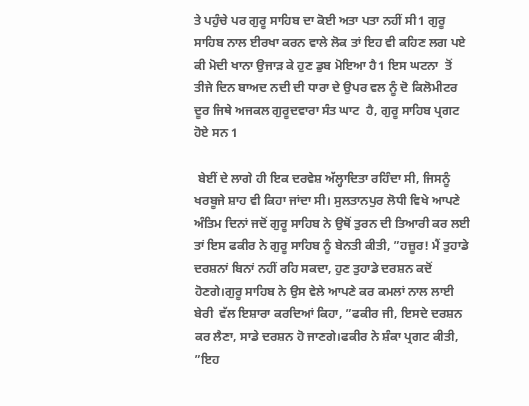ਤੇ ਪਹੁੰਚੇ ਪਰ ਗੁਰੂ ਸਾਹਿਬ ਦਾ ਕੋਈ ਅਤਾ ਪਤਾ ਨਹੀਂ ਸੀ1 ਗੁਰੂ ਸਾਹਿਬ ਨਾਲ ਈਰਖਾ ਕਰਨ ਵਾਲੇ ਲੋਕ ਤਾਂ ਇਹ ਵੀ ਕਹਿਣ ਲਗ ਪਏ ਕੀ ਮੋਦੀ ਖਾਨਾ ਉਜਾੜ ਕੇ ਹੁਣ ਡੁਬ ਮੋਇਆ ਹੈ1 ਇਸ ਘਟਨਾ  ਤੋਂ ਤੀਜੇ ਦਿਨ ਬਾਅਦ ਨਦੀ ਦੀ ਧਾਰਾ ਦੇ ਉਪਰ ਵਲ ਨੂੰ ਦੋ ਕਿਲੋਮੀਟਰ ਦੂਰ ਜਿਥੇ ਅਜਕਲ ਗੁਰੂਦਵਾਰਾ ਸੰਤ ਘਾਟ  ਹੈ, ਗੁਰੂ ਸਾਹਿਬ ਪ੍ਰਗਟ ਹੋਏ ਸਨ 1

 ਬੇਈਂ ਦੇ ਲਾਗੇ ਹੀ ਇਕ ਦਰਵੇਸ਼ ਅੱਲ੍ਹਾਦਿਤਾ ਰਹਿੰਦਾ ਸੀ, ਜਿਸਨੂੰ ਖਰਬੂਜੇ ਸ਼ਾਹ ਵੀ ਕਿਹਾ ਜਾਂਦਾ ਸੀ। ਸੁਲਤਾਨਪੁਰ ਲੋਧੀ ਵਿਖੇ ਆਪਣੇ ਅੰਤਿਮ ਦਿਨਾਂ ਜਦੋਂ ਗੁਰੂ ਸਾਹਿਬ ਨੇ ਉਥੋਂ ਤੁਰਨ ਦੀ ਤਿਆਰੀ ਕਰ ਲਈ ਤਾਂ ਇਸ ਫਕੀਰ ਨੇ ਗੁਰੂ ਸਾਹਿਬ ਨੂੰ ਬੇਨਤੀ ਕੀਤੀ, ”ਹਜ਼ੂਰ! ਮੈਂ ਤੁਹਾਡੇ ਦਰਸ਼ਨਾਂ ਬਿਨਾਂ ਨਹੀਂ ਰਹਿ ਸਕਦਾ, ਹੁਣ ਤੁਹਾਡੇ ਦਰਸ਼ਨ ਕਦੋਂ ਹੋਣਗੇ।ਗੁਰੂ ਸਾਹਿਬ ਨੇ ਉਸ ਵੇਲੇ ਆਪਣੇ ਕਰ ਕਮਲਾਂ ਨਾਲ ਲਾਈ ਬੇਰੀ  ਵੱਲ ਇਸ਼ਾਰਾ ਕਰਦਿਆਂ ਕਿਹਾ, ”ਫਕੀਰ ਜੀ, ਇਸਦੇ ਦਰਸ਼ਨ ਕਰ ਲੈਣਾ, ਸਾਡੇ ਦਰਸ਼ਨ ਹੋ ਜਾਣਗੇ।ਫਕੀਰ ਨੇ ਸ਼ੰਕਾ ਪ੍ਰਗਟ ਕੀਤੀ, ”ਇਹ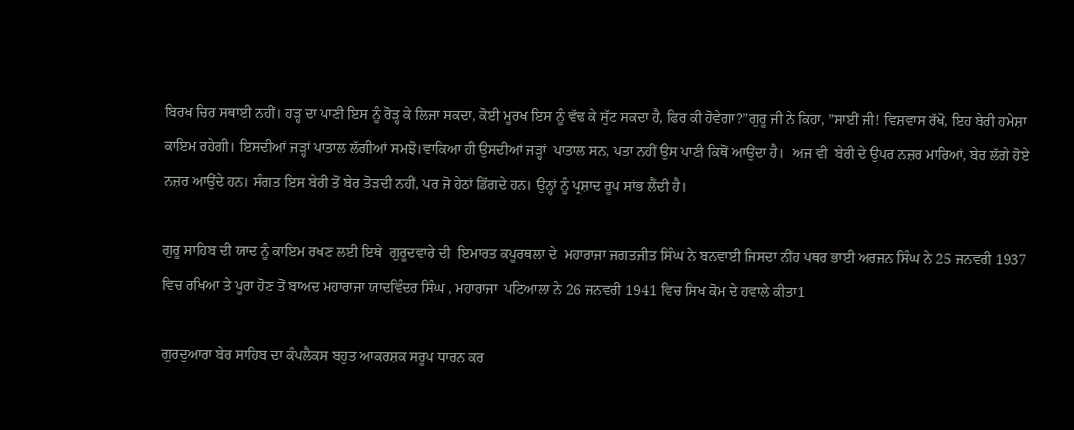ਬਿਰਖ ਚਿਰ ਸਥਾਈ ਨਹੀਂ। ਹੜ੍ਹ ਦਾ ਪਾਣੀ ਇਸ ਨੂੰ ਰੋੜ੍ਹ ਕੇ ਲਿਜਾ ਸਕਦਾ, ਕੋਈ ਮੂਰਖ ਇਸ ਨੂੰ ਵੱਢ ਕੇ ਸੁੱਟ ਸਕਦਾ ਹੈ, ਫਿਰ ਕੀ ਹੋਵੇਗਾ?”ਗੁਰੂ ਜੀ ਨੇ ਕਿਹਾ, ”ਸਾਈਂ ਜੀ! ਵਿਸ਼ਵਾਸ ਰੱਖੋ, ਇਹ ਬੇਰੀ ਹਮੇਸ਼ਾ ਕਾਇਮ ਰਹੇਗੀ। ਇਸਦੀਆਂ ਜੜ੍ਹਾਂ ਪਾਤਾਲ ਲੱਗੀਆਂ ਸਮਝੋ।ਵਾਕਿਆ ਹੀ ਉਸਦੀਆਂ ਜੜ੍ਹਾਂ  ਪਾਤਾਲ ਸਨ, ਪਤਾ ਨਹੀਂ ਉਸ ਪਾਣੀ ਕਿਥੋਂ ਆਉਂਦਾ ਹੈ।  ਅਜ ਵੀ  ਬੇਰੀ ਦੇ ਉਪਰ ਨਜ਼ਰ ਮਾਰਿਆਂ, ਬੇਰ ਲੱਗੇ ਹੋਏ ਨਜ਼ਰ ਆਉਂਦੇ ਹਨ। ਸੰਗਤ ਇਸ ਬੇਰੀ ਤੋਂ ਬੇਰ ਤੋੜਦੀ ਨਹੀਂ, ਪਰ ਜੋ ਹੇਠਾਂ ਡਿੱਗਦੇ ਹਨ। ਉਨ੍ਹਾਂ ਨੂੰ ਪ੍ਰਸ਼ਾਦ ਰੂਪ ਸਾਂਭ ਲੈਂਦੀ ਹੈ।

ਗੁਰੂ ਸਾਹਿਬ ਦੀ ਯਾਦ ਨੂੰ ਕਾਇਮ ਰਖਣ ਲਈ ਇਥੇ  ਗੁਰੂਦਵਾਰੇ ਦੀ  ਇਮਾਰਤ ਕਪੂਰਥਲਾ ਦੇ  ਮਹਾਰਾਜਾ ਜਗਤਜੀਤ ਸਿੰਘ ਨੇ ਬਨਵਾਈ ਜਿਸਦਾ ਨੀਂਹ ਪਥਰ ਭਾਈ ਅਰਜਨ ਸਿੰਘ ਨੇ 25 ਜਨਵਰੀ 1937 ਵਿਚ ਰਖਿਆ ਤੇ ਪੂਰਾ ਹੋਣ ਤੋਂ ਬਾਅਦ ਮਹਾਰਾਜਾ ਯਾਦਵਿੰਦਰ ਸਿੰਘ , ਮਹਾਰਾਜਾ  ਪਟਿਆਲਾ ਨੇ 26 ਜਨਵਰੀ 1941 ਵਿਚ ਸਿਖ ਕੋਮ ਦੇ ਹਵਾਲੇ ਕੀਤਾ1

ਗੁਰਦੁਆਰਾ ਬੇਰ ਸਾਹਿਬ ਦਾ ਕੰਪਲੈਕਸ ਬਹੁਤ ਆਕਰਸ਼ਕ ਸਰੂਪ ਧਾਰਨ ਕਰ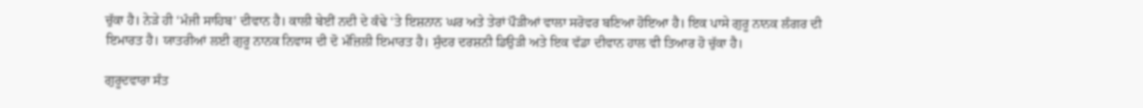ਚੁੱਕਾ ਹੈ। ਨੇੜੇ ਹੀ ‘ਮੰਜੀ ਸਾਹਿਬ’ ਦੀਵਾਨ ਹੈ। ਕਾਲੀ ਬੇਈਂ ਨਦੀ ਦੇ ਕੰਢੇ ‘ਤੇ ਇਸ਼ਨਾਨ ਘਰ ਅਤੇ ਤੇਰਾਂ ਪੌੜੀਆਂ ਵਾਲਾ ਸਰੋਵਰ ਬਣਿਆ ਹੋਇਆ ਹੈ। ਇਕ ਪਾਸੇ ਗੁਰੂ ਨਾਨਕ ਲੰਗਰ ਦੀ ਇਮਾਰਤ ਹੈ। ਯਾਤਰੀਆਂ ਲਈ ਗੁਰੂ ਨਾਨਕ ਨਿਵਾਸ ਦੀ ਦੋ ਮੰਜ਼ਿਲੀ ਇਮਾਰਤ ਹੈ। ਸੁੰਦਰ ਦਰਸ਼ਨੀ ਡਿਉੜੀ ਅਤੇ ਇਕ ਵੱਡਾ ਦੀਵਾਨ ਹਾਲ ਵੀ ਤਿਆਰ ਹੋ ਚੁੱਕਾ ਹੈ।

ਗੁਰੂਦਵਾਰਾ ਸੰਤ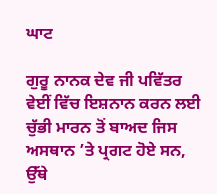ਘਾਟ

ਗੁਰੂ ਨਾਨਕ ਦੇਵ ਜੀ ਪਵਿੱਤਰ ਵੇਈਂ ਵਿੱਚ ਇਸ਼ਨਾਨ ਕਰਨ ਲਈ ਚੁੱਭੀ ਮਾਰਨ ਤੋਂ ਬਾਅਦ ਜਿਸ ਅਸਥਾਨ ’ਤੇ ਪ੍ਰਗਟ ਹੋਏ ਸਨ, ਉੱਥੇ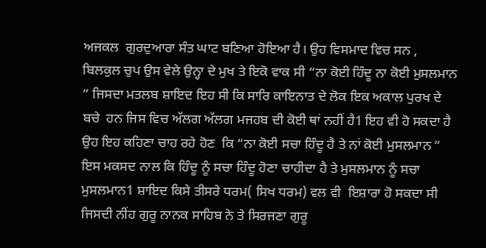ਅਜਕਲ  ਗੁਰਦੁਆਰਾ ਸੰਤ ਘਾਟ ਬਣਿਆ ਹੋਇਆ ਹੈ। ਉਹ ਵਿਸਮਾਦ ਵਿਚ ਸਨ , ਬਿਲਕੁਲ ਚੁਪ ਉਸ ਵੇਲੇ ਉਨ੍ਹਾ ਦੇ ਮੁਖ ਤੇ ਇਕੋ ਵਾਕ ਸੀ “ਨਾ ਕੋਈ ਹਿੰਦੂ ਨਾ ਕੋਈ ਮੁਸਲਮਾਨ ” ਜਿਸਦਾ ਮਤਲਬ ਸ਼ਾਇਦ ਇਹ ਸੀ ਕਿ ਸਾਰਿ ਕਾਇਨਾਤ ਦੇ ਲੋਕ ਇਕ ਅਕਾਲ ਪੁਰਖ ਦੇ ਬਚੇ  ਹਨ ਜਿਸ ਵਿਚ ਅੱਲਗ ਅੱਲਗ ਮਜਹਬ ਦੀ ਕੋਈ ਥਾਂ ਨਹੀਂ ਹੈ1 ਇਹ ਵੀ ਹੋ ਸਕਦਾ ਹੈ ਉਹ ਇਹ ਕਹਿਣਾ ਚਾਹ ਰਹੇ ਹੋਣ  ਕਿ “ਨਾ ਕੋਈ ਸਚਾ ਹਿੰਦੂ ਹੈ ਤੇ ਨਾਂ ਕੋਈ ਮੁਸਲਮਾਨ ” ਇਸ ਮਕਸਦ ਨਾਲ ਕਿ ਹਿੰਦੂ ਨੂੰ ਸਚਾ ਹਿੰਦੂ ਹੋਣਾ ਚਾਹੀਦਾ ਹੈ ਤੇ ਮੁਸਲਮਾਨ ਨੂੰ ਸਚਾ ਮੁਸਲਮਾਨ1 ਸ਼ਾਇਦ ਕਿਸੇ ਤੀਸਰੇ ਧਰਮ( ਸਿਖ ਧਰਮ) ਵਲ ਵੀ  ਇਸ਼ਾਰਾ ਹੋ ਸਕਦਾ ਸੀ ਜਿਸਦੀ ਨੀਂਹ ਗੁਰੂ ਨਾਨਕ ਸਾਹਿਬ ਨੇ ਤੇ ਸਿਰਜਣਾ ਗੁਰੂ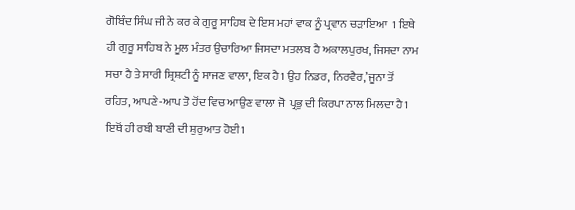ਗੋਬਿੰਦ ਸਿੰਘ ਜੀ ਨੇ ਕਰ ਕੇ ਗੁਰੂ ਸਾਹਿਬ ਦੇ ਇਸ ਮਹਾਂ ਵਾਕ ਨੂੰ ਪ੍ਰਵਾਨ ਚੜਾਇਆ  1 ਇਥੇ ਹੀ ਗੁਰੂ ਸਾਹਿਬ ਨੇ ਮੂਲ ਮੰਤਰ ਉਚਾਰਿਆ ਜਿਸਦਾ ਮਤਲਬ ਹੈ ਅਕਾਲਪੁਰਖ, ਜਿਸਦਾ ਨਾਮ ਸਚਾ ਹੈ ਤੇ ਸਾਰੀ ਸ਼੍ਰਿਸ਼ਟੀ ਨੂੰ ਸਾਜਣ ਵਾਲਾ, ਇਕ ਹੈ1 ਉਹ ਨਿਡਰ, ਨਿਰਵੈਰ,’ਜੂਨਾ ਤੋਂ ਰਹਿਤ, ਆਪਣੇ-ਆਪ ਤੋ ਹੋਂਦ ਵਿਚ ਆਉਣ ਵਾਲਾ ਜੋ  ਪ੍ਰਭੁ ਦੀ ਕਿਰਪਾ ਨਾਲ ਮਿਲਦਾ ਹੈ1 ਇਥੋਂ ਹੀ ਰਬੀ ਬਾਣੀ ਦੀ ਸ਼ੁਰੁਆਤ ਹੋਈ1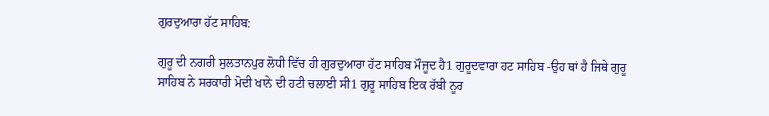ਗੁਰਦੁਆਰਾ ਹੱਟ ਸਾਹਿਬ:

ਗੁਰੂ ਦੀ ਨਗਰੀ ਸੁਲਤਾਨਪੁਰ ਲੋਧੀ ਵਿੱਚ ਹੀ ਗੁਰਦੁਆਰਾ ਹੱਟ ਸਾਹਿਬ ਮੌਜੂਦ ਹੈ1 ਗੁਰੂਦਵਾਰਾ ਹਟ ਸਾਹਿਬ -ਉਹ ਥਾਂ ਹੈ ਜਿਥੇ ਗੁਰੂ ਸਾਹਿਬ ਨੇ ਸਰਕਾਰੀ ਮੋਦੀ ਖਾਨੇ ਦੀ ਹਟੀ ਚਲਾਈ ਸੀ1 ਗੁਰੂ ਸਾਹਿਬ ਇਕ ਰੱਬੀ ਨੂਰ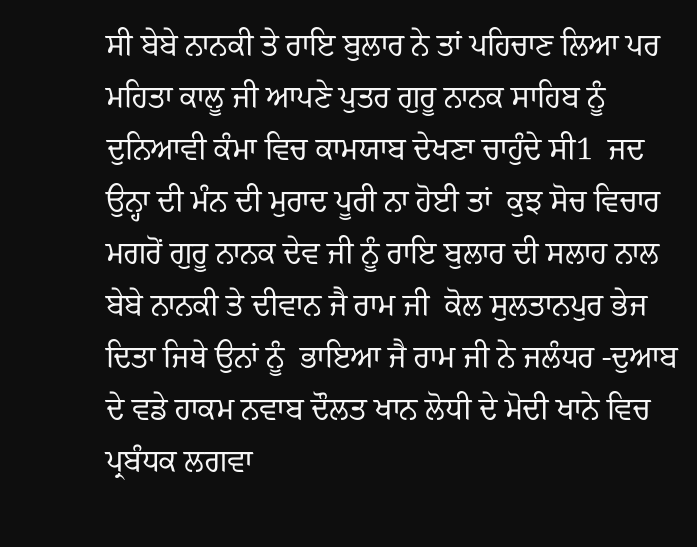ਸੀ ਬੇਬੇ ਨਾਨਕੀ ਤੇ ਰਾਇ ਬੁਲਾਰ ਨੇ ਤਾਂ ਪਹਿਚਾਣ ਲਿਆ ਪਰ ਮਹਿਤਾ ਕਾਲੂ ਜੀ ਆਪਣੇ ਪੁਤਰ ਗੁਰੂ ਨਾਨਕ ਸਾਹਿਬ ਨੂੰ ਦੁਨਿਆਵੀ ਕੰਮਾ ਵਿਚ ਕਾਮਯਾਬ ਦੇਖਣਾ ਚਾਹੁੰਦੇ ਸੀ1  ਜਦ ਉਨ੍ਹਾ ਦੀ ਮੰਨ ਦੀ ਮੁਰਾਦ ਪੂਰੀ ਨਾ ਹੋਈ ਤਾਂ  ਕੁਝ ਸੋਚ ਵਿਚਾਰ ਮਗਰੋਂ ਗੁਰੂ ਨਾਨਕ ਦੇਵ ਜੀ ਨੂੰ ਰਾਇ ਬੁਲਾਰ ਦੀ ਸਲਾਹ ਨਾਲ ਬੇਬੇ ਨਾਨਕੀ ਤੇ ਦੀਵਾਨ ਜੈ ਰਾਮ ਜੀ  ਕੋਲ ਸੁਲਤਾਨਪੁਰ ਭੇਜ ਦਿਤਾ ਜਿਥੇ ਉਨਾਂ ਨੂੰ  ਭਾਇਆ ਜੈ ਰਾਮ ਜੀ ਨੇ ਜਲੰਧਰ -ਦੁਆਬ ਦੇ ਵਡੇ ਹਾਕਮ ਨਵਾਬ ਦੌਲਤ ਖਾਨ ਲੋਧੀ ਦੇ ਮੋਦੀ ਖਾਨੇ ਵਿਚ ਪ੍ਰਬੰਧਕ ਲਗਵਾ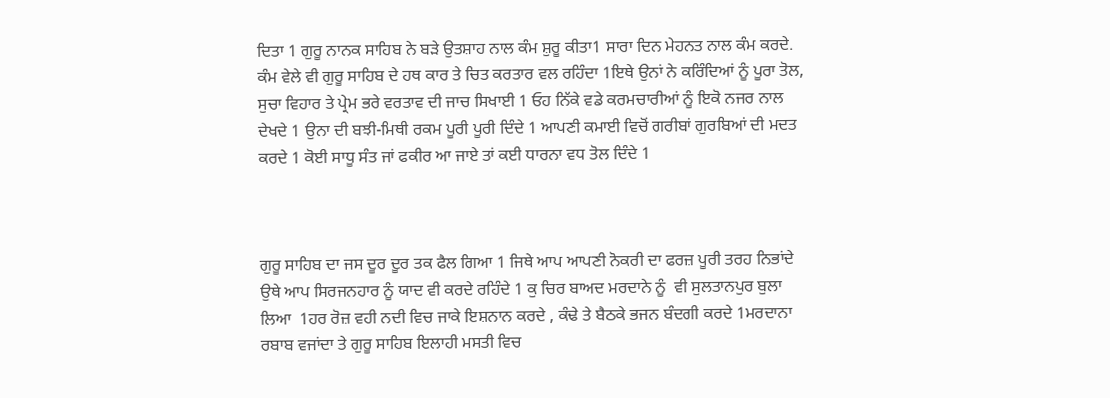ਦਿਤਾ 1 ਗੁਰੂ ਨਾਨਕ ਸਾਹਿਬ ਨੇ ਬੜੇ ਉਤਸ਼ਾਹ ਨਾਲ ਕੰਮ ਸ਼ੁਰੂ ਕੀਤਾ1 ਸਾਰਾ ਦਿਨ ਮੇਹਨਤ ਨਾਲ ਕੰਮ ਕਰਦੇ. ਕੰਮ ਵੇਲੇ ਵੀ ਗੁਰੂ ਸਾਹਿਬ ਦੇ ਹਥ ਕਾਰ ਤੇ ਚਿਤ ਕਰਤਾਰ ਵਲ ਰਹਿੰਦਾ 1ਇਥੇ ਉਨਾਂ ਨੇ ਕਰਿੰਦਿਆਂ ਨੂੰ ਪੂਰਾ ਤੋਲ, ਸੁਚਾ ਵਿਹਾਰ ਤੇ ਪ੍ਰੇਮ ਭਰੇ ਵਰਤਾਵ ਦੀ ਜਾਚ ਸਿਖਾਈ 1 ਓਹ ਨਿੱਕੇ ਵਡੇ ਕਰਮਚਾਰੀਆਂ ਨੂੰ ਇਕੋ ਨਜਰ ਨਾਲ ਦੇਖਦੇ 1 ਉਨਾ ਦੀ ਬਝੀ-ਮਿਥੀ ਰਕਮ ਪੂਰੀ ਪੂਰੀ ਦਿੰਦੇ 1 ਆਪਣੀ ਕਮਾਈ ਵਿਚੋਂ ਗਰੀਬਾਂ ਗੁਰਬਿਆਂ ਦੀ ਮਦਤ ਕਰਦੇ 1 ਕੋਈ ਸਾਧੂ ਸੰਤ ਜਾਂ ਫਕੀਰ ਆ ਜਾਏ ਤਾਂ ਕਈ ਧਾਰਨਾ ਵਧ ਤੋਲ ਦਿੰਦੇ 1



ਗੁਰੂ ਸਾਹਿਬ ਦਾ ਜਸ ਦੂਰ ਦੂਰ ਤਕ ਫੈਲ ਗਿਆ 1 ਜਿਥੇ ਆਪ ਆਪਣੀ ਨੋਕਰੀ ਦਾ ਫਰਜ਼ ਪੂਰੀ ਤਰਹ ਨਿਭਾਂਦੇ ਉਥੇ ਆਪ ਸਿਰਜਨਹਾਰ ਨੂੰ ਯਾਦ ਵੀ ਕਰਦੇ ਰਹਿੰਦੇ 1 ਕੁ ਚਿਰ ਬਾਅਦ ਮਰਦਾਨੇ ਨੂੰ  ਵੀ ਸੁਲਤਾਨਪੁਰ ਬੁਲਾ ਲਿਆ  1ਹਰ ਰੋਜ਼ ਵਹੀ ਨਦੀ ਵਿਚ ਜਾਕੇ ਇਸ਼ਨਾਨ ਕਰਦੇ , ਕੰਢੇ ਤੇ ਬੈਠਕੇ ਭਜਨ ਬੰਦਗੀ ਕਰਦੇ 1ਮਰਦਾਨਾ ਰਬਾਬ ਵਜਾਂਦਾ ਤੇ ਗੁਰੂ ਸਾਹਿਬ ਇਲਾਹੀ ਮਸਤੀ ਵਿਚ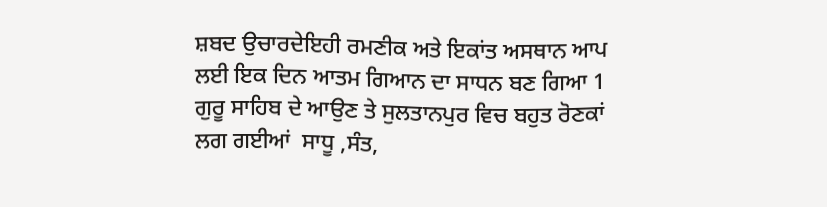ਸ਼ਬਦ ਉਚਾਰਦੇਇਹੀ ਰਮਣੀਕ ਅਤੇ ਇਕਾਂਤ ਅਸਥਾਨ ਆਪ ਲਈ ਇਕ ਦਿਨ ਆਤਮ ਗਿਆਨ ਦਾ ਸਾਧਨ ਬਣ ਗਿਆ 1 ਗੁਰੂ ਸਾਹਿਬ ਦੇ ਆਉਣ ਤੇ ਸੁਲਤਾਨਪੁਰ ਵਿਚ ਬਹੁਤ ਰੋਣਕਾਂ ਲਗ ਗਈਆਂ  ਸਾਧੂ ,ਸੰਤ,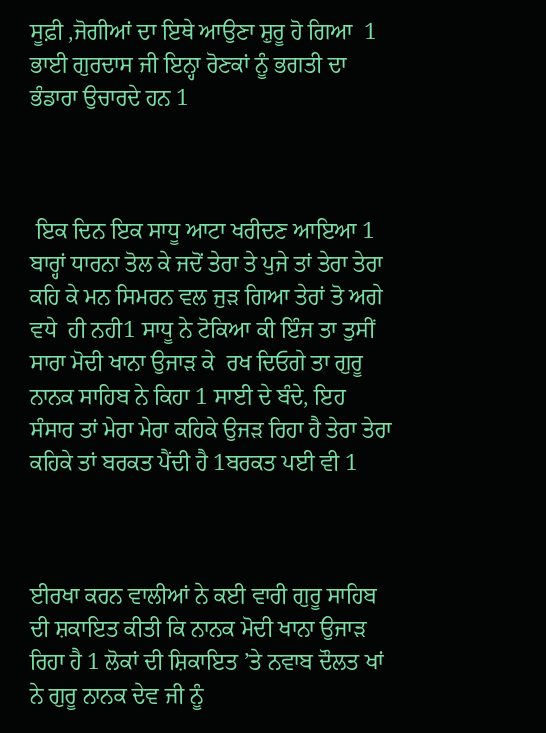ਸੂਫ਼ੀ ,ਜੋਗੀਆਂ ਦਾ ਇਥੇ ਆਉਣਾ ਸ਼ੁਰੂ ਹੋ ਗਿਆ  1 ਭਾਈ ਗੁਰਦਾਸ ਜੀ ਇਨ੍ਹਾ ਰੋਣਕਾਂ ਨੂੰ ਭਗਤੀ ਦਾ ਭੰਡਾਰਾ ਉਚਾਰਦੇ ਹਨ 1



 ਇਕ ਦਿਨ ਇਕ ਸਾਧੂ ਆਟਾ ਖਰੀਦਣ ਆਇਆ 1 ਬਾਰ੍ਹਾਂ ਧਾਰਨਾ ਤੋਲ ਕੇ ਜਦੋਂ ਤੇਰਾ ਤੇ ਪੁਜੇ ਤਾਂ ਤੇਰਾ ਤੇਰਾ ਕਹਿ ਕੇ ਮਨ ਸਿਮਰਨ ਵਲ ਜੁੜ ਗਿਆ ਤੇਰਾਂ ਤੋ ਅਗੇ ਵਧੇ  ਹੀ ਨਹੀ1 ਸਾਧੂ ਨੇ ਟੋਕਿਆ ਕੀ ਇੰਜ ਤਾ ਤੁਸੀਂ ਸਾਰਾ ਮੋਦੀ ਖਾਨਾ ਉਜਾੜ ਕੇ  ਰਖ ਦਿਓਗੇ ਤਾ ਗੁਰੂ ਨਾਨਕ ਸਾਹਿਬ ਨੇ ਕਿਹਾ 1 ਸਾਈ ਦੇ ਬੰਦੇ, ਇਹ ਸੰਸਾਰ ਤਾਂ ਮੇਰਾ ਮੇਰਾ ਕਹਿਕੇ ਉਜੜ ਰਿਹਾ ਹੈ ਤੇਰਾ ਤੇਰਾ ਕਹਿਕੇ ਤਾਂ ਬਰਕਤ ਪੈਂਦੀ ਹੈ 1ਬਰਕਤ ਪਈ ਵੀ 1



ਈਰਖਾ ਕਰਨ ਵਾਲੀਆਂ ਨੇ ਕਈ ਵਾਰੀ ਗੁਰੂ ਸਾਹਿਬ ਦੀ ਸ਼ਕਾਇਤ ਕੀਤੀ ਕਿ ਨਾਨਕ ਮੋਦੀ ਖਾਨਾ ਉਜਾੜ ਰਿਹਾ ਹੈ 1 ਲੋਕਾਂ ਦੀ ਸ਼ਿਕਾਇਤ ’ਤੇ ਨਵਾਬ ਦੌਲਤ ਖਾਂ ਨੇ ਗੁਰੂ ਨਾਨਕ ਦੇਵ ਜੀ ਨੂੰ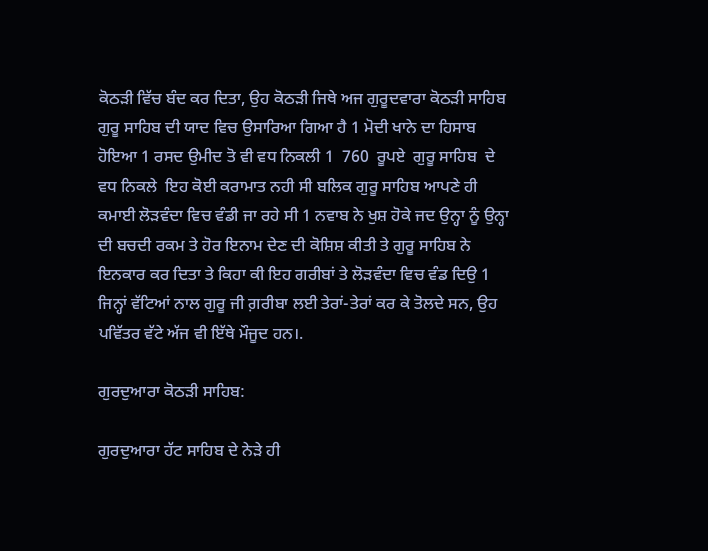ਕੋਠੜੀ ਵਿੱਚ ਬੰਦ ਕਰ ਦਿਤਾ, ਉਹ ਕੋਠੜੀ ਜਿਥੇ ਅਜ ਗੁਰੂਦਵਾਰਾ ਕੋਠੜੀ ਸਾਹਿਬ ਗੁਰੂ ਸਾਹਿਬ ਦੀ ਯਾਦ ਵਿਚ ਉਸਾਰਿਆ ਗਿਆ ਹੈ 1 ਮੋਦੀ ਖਾਨੇ ਦਾ ਹਿਸਾਬ ਹੋਇਆ 1 ਰਸਦ ਉਮੀਦ ਤੋ ਵੀ ਵਧ ਨਿਕਲੀ 1  760  ਰੂਪਏ  ਗੁਰੂ ਸਾਹਿਬ  ਦੇ ਵਧ ਨਿਕਲੇ  ਇਹ ਕੋਈ ਕਰਾਮਾਤ ਨਹੀ ਸੀ ਬਲਿਕ ਗੁਰੂ ਸਾਹਿਬ ਆਪਣੇ ਹੀ ਕਮਾਈ ਲੋੜਵੰਦਾ ਵਿਚ ਵੰਡੀ ਜਾ ਰਹੇ ਸੀ 1 ਨਵਾਬ ਨੇ ਖੁਸ਼ ਹੋਕੇ ਜਦ ਉਨ੍ਹਾ ਨੂੰ ਉਨ੍ਹਾ ਦੀ ਬਚਦੀ ਰਕਮ ਤੇ ਹੋਰ ਇਨਾਮ ਦੇਣ ਦੀ ਕੋਸ਼ਿਸ਼ ਕੀਤੀ ਤੇ ਗੁਰੂ ਸਾਹਿਬ ਨੇ ਇਨਕਾਰ ਕਰ ਦਿਤਾ ਤੇ ਕਿਹਾ ਕੀ ਇਹ ਗਰੀਬਾਂ ਤੇ ਲੋੜਵੰਦਾ ਵਿਚ ਵੰਡ ਦਿਉ 1 ਜਿਨ੍ਹਾਂ ਵੱਟਿਆਂ ਨਾਲ ਗੁਰੂ ਜੀ ਗ਼ਰੀਬਾ ਲਈ ਤੇਰਾਂ-ਤੇਰਾਂ ਕਰ ਕੇ ਤੋਲਦੇ ਸਨ, ਉਹ ਪਵਿੱਤਰ ਵੱਟੇ ਅੱਜ ਵੀ ਇੱਥੇ ਮੌਜੂਦ ਹਨ।.

ਗੁਰਦੁਆਰਾ ਕੋਠੜੀ ਸਾਹਿਬ:

ਗੁਰਦੁਆਰਾ ਹੱਟ ਸਾਹਿਬ ਦੇ ਨੇੜੇ ਹੀ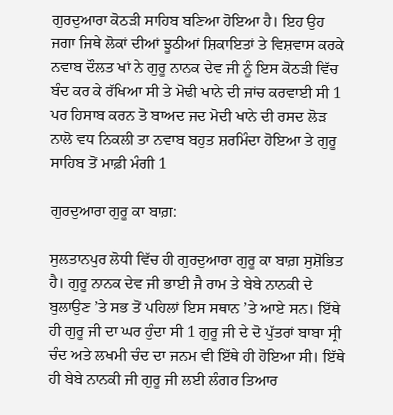ਗੁਰਦੁਆਰਾ ਕੋਠੜੀ ਸਾਹਿਬ ਬਣਿਆ ਹੋਇਆ ਹੈ। ਇਹ ਉਹ ਜਗਾ ਜਿਥੇ ਲੋਕਾਂ ਦੀਆਂ ਝੂਠੀਆਂ ਸ਼ਿਕਾਇਤਾਂ ਤੇ ਵਿਸ਼ਵਾਸ ਕਰਕੇ  ਨਵਾਬ ਦੌਲਤ ਖਾਂ ਨੇ ਗੁਰੂ ਨਾਨਕ ਦੇਵ ਜੀ ਨੂੰ ਇਸ ਕੋਠੜੀ ਵਿੱਚ ਬੰਦ ਕਰ ਕੇ ਰੱਖਿਆ ਸੀ ਤੇ ਮੋਢੀ ਖਾਨੇ ਦੀ ਜਾਂਚ ਕਰਵਾਈ ਸੀ 1 ਪਰ ਹਿਸਾਬ ਕਰਨ ਤੋ ਬਾਅਦ ਜਦ ਮੋਦੀ ਖਾਨੇ ਦੀ ਰਸਦ ਲੋੜ ਨਾਲੋ ਵਧ ਨਿਕਲੀ ਤਾ ਨਵਾਬ ਬਹੁਤ ਸ਼ਰਮਿੰਦਾ ਹੋਇਆ ਤੇ ਗੁਰੂ ਸਾਹਿਬ ਤੋਂ ਮਾਫ਼ੀ ਮੰਗੀ 1

ਗੁਰਦੁਆਰਾ ਗੁਰੂ ਕਾ ਬਾਗ਼:

ਸੁਲਤਾਨਪੁਰ ਲੋਧੀ ਵਿੱਚ ਹੀ ਗੁਰਦੁਆਰਾ ਗੁਰੂ ਕਾ ਬਾਗ਼ ਸੁਸ਼ੋਭਿਤ ਹੈ। ਗੁਰੂ ਨਾਨਕ ਦੇਵ ਜੀ ਭਾਈ ਜੈ ਰਾਮ ਤੇ ਬੇਬੇ ਨਾਨਕੀ ਦੇ ਬੁਲਾਉਣ ’ਤੇ ਸਭ ਤੋਂ ਪਹਿਲਾਂ ਇਸ ਸਥਾਨ ’ਤੇ ਆਏ ਸਨ। ਇੱਥੇ ਹੀ ਗੁਰੂ ਜੀ ਦਾ ਘਰ ਹੁੰਦਾ ਸੀ 1 ਗੁਰੂ ਜੀ ਦੇ ਦੋ ਪੁੱਤਰਾਂ ਬਾਬਾ ਸ੍ਰੀ ਚੰਦ ਅਤੇ ਲਖਮੀ ਚੰਦ ਦਾ ਜਨਮ ਵੀ ਇੱਥੇ ਹੀ ਹੋਇਆ ਸੀ। ਇੱਥੇ ਹੀ ਬੇਬੇ ਨਾਨਕੀ ਜੀ ਗੁਰੂ ਜੀ ਲਈ ਲੰਗਰ ਤਿਆਰ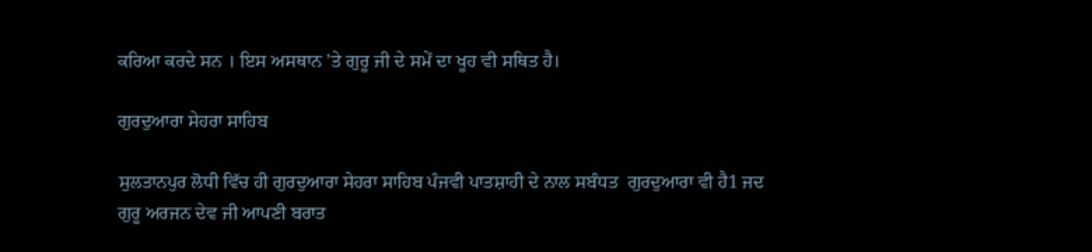ਕਰਿਆ ਕਰਦੇ ਸਨ । ਇਸ ਅਸਥਾਨ ’ਤੇ ਗੁਰੂ ਜੀ ਦੇ ਸਮੇਂ ਦਾ ਖੂਹ ਵੀ ਸਥਿਤ ਹੈ।

ਗੁਰਦੁਆਰਾ ਸੇਹਰਾ ਸਾਹਿਬ

ਸੁਲਤਾਨਪੁਰ ਲੋਧੀ ਵਿੱਚ ਹੀ ਗੁਰਦੁਆਰਾ ਸੇਹਰਾ ਸਾਹਿਬ ਪੰਜਵੀ ਪਾਤਸ਼ਾਹੀ ਦੇ ਨਾਲ ਸਬੰਧਤ  ਗੁਰਦੁਆਰਾ ਵੀ ਹੈ1 ਜਦ ਗੁਰੂ ਅਰਜਨ ਦੇਵ ਜੀ ਆਪਣੀ ਬਰਾਤ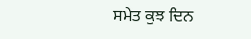ਸਮੇਤ ਕੁਝ ਦਿਨ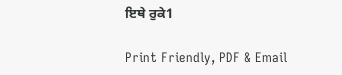ਇਥੇ ਰੁਕੇ1

Print Friendly, PDF & Email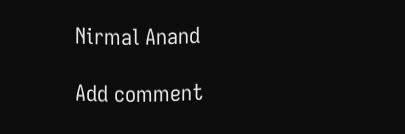Nirmal Anand

Add comment